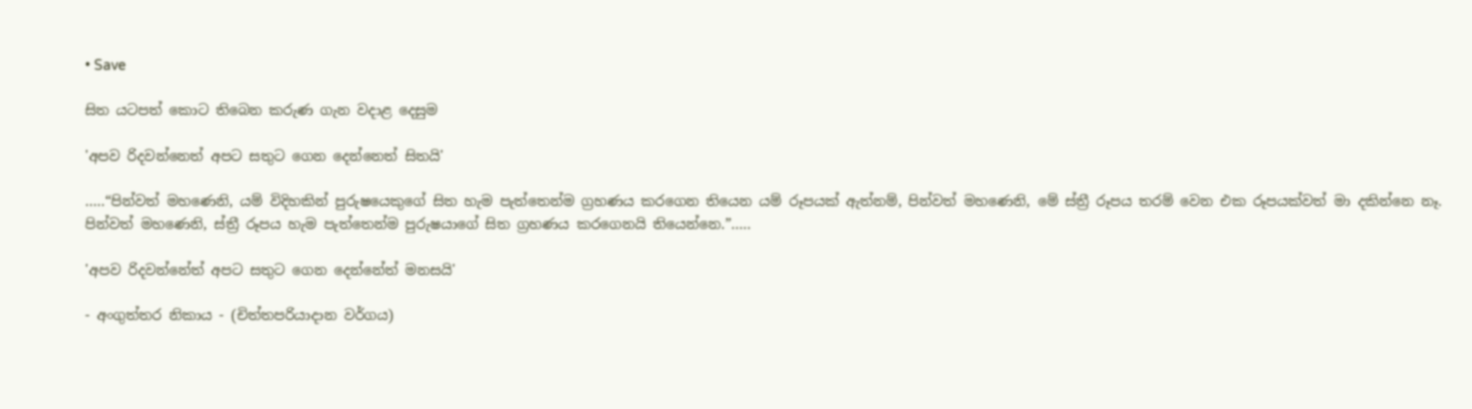• Save

සිත යටපත් කොට තිබෙන කරුණ ගැන වදාළ දෙසුම

'අපව රිදවන්නෙත් අපට සතුට ගෙන දෙන්නෙත් සිතයි'

…..“පින්වත් මහණෙනි, යම් විදිහකින් පුරුෂයෙකුගේ සිත හැම පැත්තෙන්ම ග්‍රහණය කරගෙන තියෙන යම් රූපයක් ඇත්නම්, පින්වත් මහණෙනි, මේ ස්ත්‍රී රූපය තරම් වෙන එක රූපයක්වත් මා දකින්නෙ නෑ. පින්වත් මහණෙනි, ස්ත්‍රී රූපය හැම පැත්තෙන්ම පුරුෂයාගේ සිත ග්‍රහණය කරගෙනයි තියෙන්නෙ.”…..

'අපව රිදවන්නේත් අපට සතුට ගෙන දෙන්නේත් මනසයි'

- අංගුත්තර නිකාය - (චිත්තපරියාදාන වර්ගය)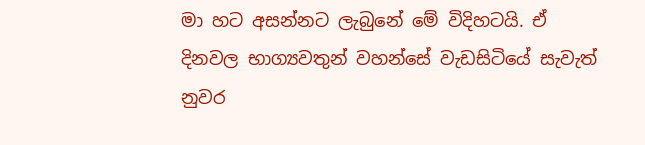මා හට අසන්නට ලැබුනේ මේ විදිහටයි. ඒ දිනවල භාග්‍යවතුන් වහන්සේ වැඩසිටියේ සැවැත් නුවර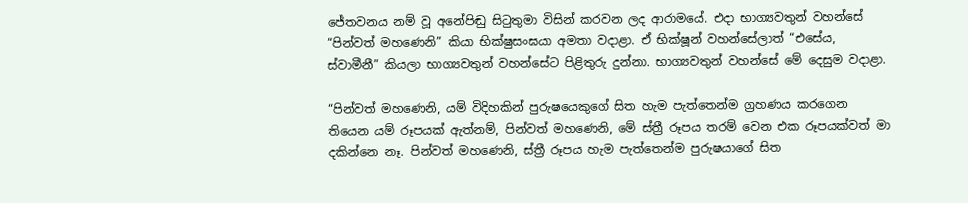ජේතවනය නම් වූ අනේපිඬු සිටුතුමා විසින් කරවන ලද ආරාමයේ. එදා භාග්‍යවතුන් වහන්සේ “පින්වත් මහණෙනි” කියා භික්ෂුසංඝයා අමතා වදාළා. ඒ භික්ෂූන් වහන්සේලාත් “එසේය, ස්වාමීනී” කියලා භාග්‍යවතුන් වහන්සේට පිළිතුරු දුන්නා. භාග්‍යවතුන් වහන්සේ මේ දෙසුම වදාළා.

“පින්වත් මහණෙනි, යම් විදිහකින් පුරුෂයෙකුගේ සිත හැම පැත්තෙන්ම ග්‍රහණය කරගෙන තියෙන යම් රූපයක් ඇත්නම්, පින්වත් මහණෙනි, මේ ස්ත්‍රී රූපය තරම් වෙන එක රූපයක්වත් මා දකින්නෙ නෑ. පින්වත් මහණෙනි, ස්ත්‍රී රූපය හැම පැත්තෙන්ම පුරුෂයාගේ සිත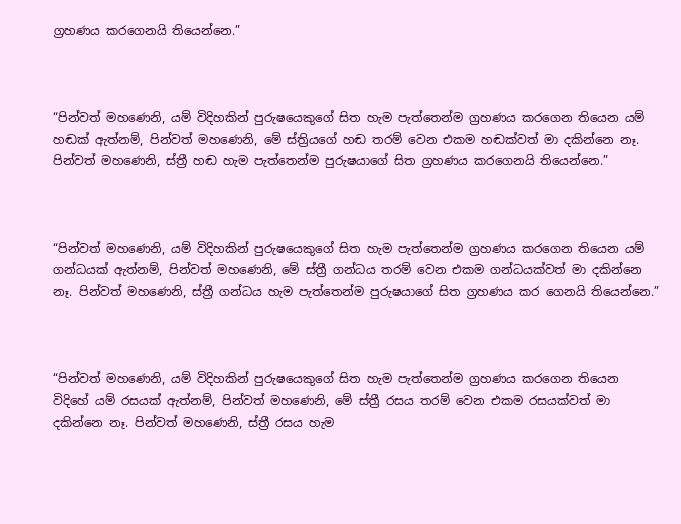ග්‍රහණය කරගෙනයි තියෙන්නෙ.”



“පින්වත් මහණෙනි, යම් විදිහකින් පුරුෂයෙකුගේ සිත හැම පැත්තෙන්ම ග්‍රහණය කරගෙන තියෙන යම් හඬක් ඇත්නම්, පින්වත් මහණෙනි, මේ ස්ත්‍රියගේ හඬ තරම් වෙන එකම හඬක්වත් මා දකින්නෙ නෑ. පින්වත් මහණෙනි, ස්ත්‍රී හඬ හැම පැත්තෙන්ම පුරුෂයාගේ සිත ග්‍රහණය කරගෙනයි තියෙන්නෙ.”



“පින්වත් මහණෙනි, යම් විදිහකින් පුරුෂයෙකුගේ සිත හැම පැත්තෙන්ම ග්‍රහණය කරගෙන තියෙන යම් ගන්ධයක් ඇත්නම්, පින්වත් මහණෙනි, මේ ස්ත්‍රී ගන්ධය තරම් වෙන එකම ගන්ධයක්වත් මා දකින්නෙ නෑ. පින්වත් මහණෙනි, ස්ත්‍රී ගන්ධය හැම පැත්තෙන්ම පුරුෂයාගේ සිත ග්‍රහණය කර ගෙනයි තියෙන්නෙ.”



“පින්වත් මහණෙනි, යම් විදිහකින් පුරුෂයෙකුගේ සිත හැම පැත්තෙන්ම ග්‍රහණය කරගෙන තියෙන විදිහේ යම් රසයක් ඇත්නම්, පින්වත් මහණෙනි, මේ ස්ත්‍රී රසය තරම් වෙන එකම රසයක්වත් මා දකින්නෙ නෑ. පින්වත් මහණෙනි, ස්ත්‍රී රසය හැම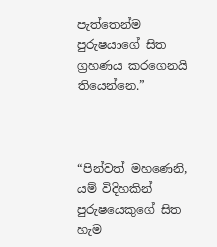පැත්තෙන්ම පුරුෂයාගේ සිත ග්‍රහණය කරගෙනයි තියෙන්නෙ.”



“පින්වත් මහණෙනි, යම් විදිහකින් පුරුෂයෙකුගේ සිත හැම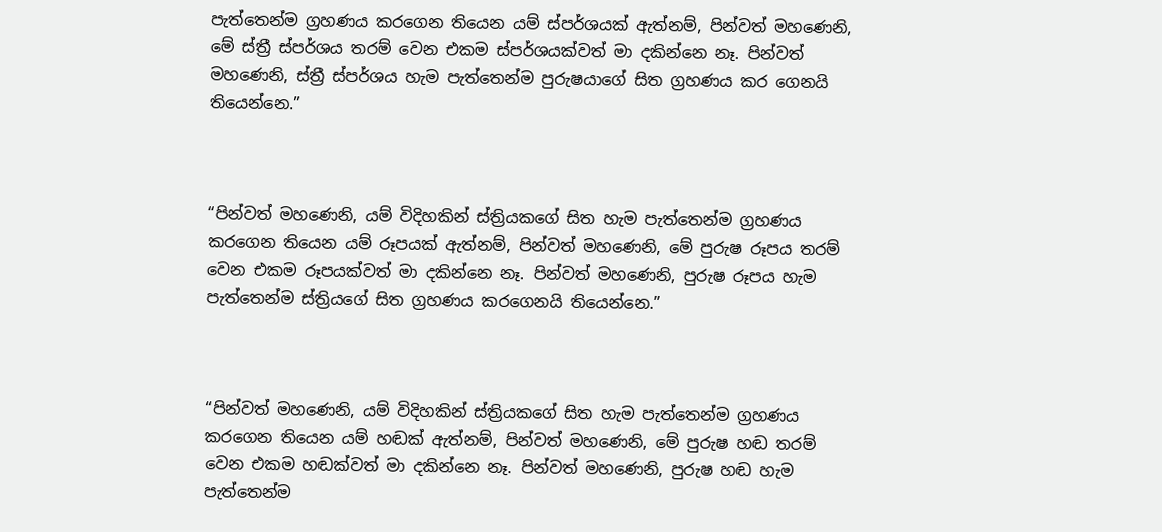පැත්තෙන්ම ග්‍රහණය කරගෙන තියෙන යම් ස්පර්ශයක් ඇත්නම්, පින්වත් මහණෙනි, මේ ස්ත්‍රී ස්පර්ශය තරම් වෙන එකම ස්පර්ශයක්වත් මා දකින්නෙ නෑ. පින්වත් මහණෙනි, ස්ත්‍රී ස්පර්ශය හැම පැත්තෙන්ම පුරුෂයාගේ සිත ග්‍රහණය කර ගෙනයි තියෙන්නෙ.”



“පින්වත් මහණෙනි, යම් විදිහකින් ස්ත්‍රියකගේ සිත හැම පැත්තෙන්ම ග්‍රහණය කරගෙන තියෙන යම් රූපයක් ඇත්නම්, පින්වත් මහණෙනි, මේ පුරුෂ රූපය තරම් වෙන එකම රූපයක්වත් මා දකින්නෙ නෑ. පින්වත් මහණෙනි, පුරුෂ රූපය හැම පැත්තෙන්ම ස්ත්‍රියගේ සිත ග්‍රහණය කරගෙනයි තියෙන්නෙ.”



“පින්වත් මහණෙනි, යම් විදිහකින් ස්ත්‍රියකගේ සිත හැම පැත්තෙන්ම ග්‍රහණය කරගෙන තියෙන යම් හඬක් ඇත්නම්, පින්වත් මහණෙනි, මේ පුරුෂ හඬ තරම් වෙන එකම හඬක්වත් මා දකින්නෙ නෑ. පින්වත් මහණෙනි, පුරුෂ හඬ හැම පැත්තෙන්ම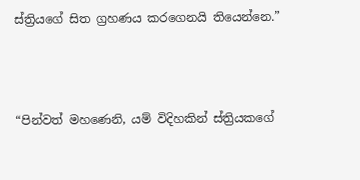ස්ත්‍රියගේ සිත ග්‍රහණය කරගෙනයි තියෙන්නෙ.”



“පින්වත් මහණෙනි, යම් විදිහකින් ස්ත්‍රියකගේ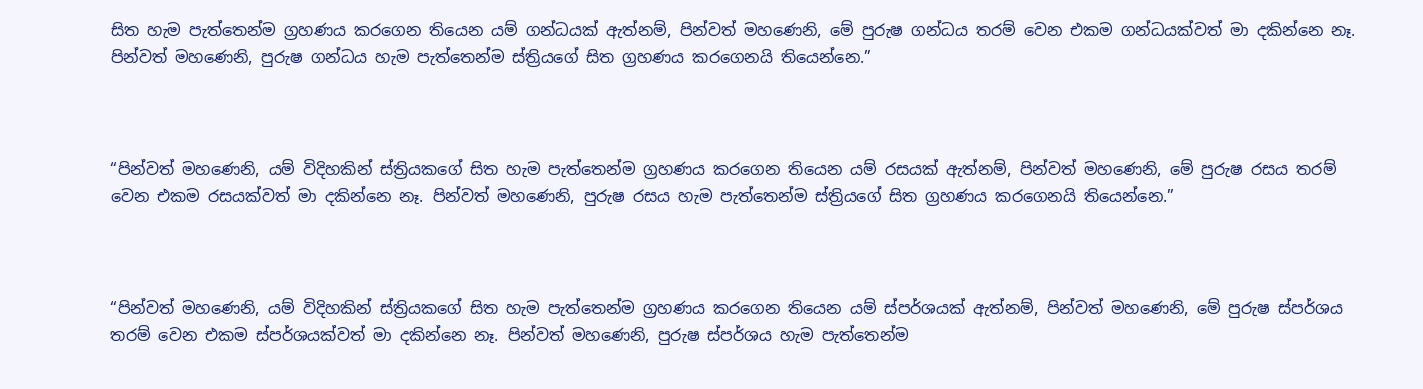සිත හැම පැත්තෙන්ම ග්‍රහණය කරගෙන තියෙන යම් ගන්ධයක් ඇත්නම්, පින්වත් මහණෙනි, මේ පුරුෂ ගන්ධය තරම් වෙන එකම ගන්ධයක්වත් මා දකින්නෙ නෑ. පින්වත් මහණෙනි, පුරුෂ ගන්ධය හැම පැත්තෙන්ම ස්ත්‍රියගේ සිත ග්‍රහණය කරගෙනයි තියෙන්නෙ.”



“පින්වත් මහණෙනි, යම් විදිහකින් ස්ත්‍රියකගේ සිත හැම පැත්තෙන්ම ග්‍රහණය කරගෙන තියෙන යම් රසයක් ඇත්නම්, පින්වත් මහණෙනි, මේ පුරුෂ රසය තරම් වෙන එකම රසයක්වත් මා දකින්නෙ නෑ. පින්වත් මහණෙනි, පුරුෂ රසය හැම පැත්තෙන්ම ස්ත්‍රියගේ සිත ග්‍රහණය කරගෙනයි තියෙන්නෙ.”



“පින්වත් මහණෙනි, යම් විදිහකින් ස්ත්‍රියකගේ සිත හැම පැත්තෙන්ම ග්‍රහණය කරගෙන තියෙන යම් ස්පර්ශයක් ඇත්නම්, පින්වත් මහණෙනි, මේ පුරුෂ ස්පර්ශය තරම් වෙන එකම ස්පර්ශයක්වත් මා දකින්නෙ නෑ. පින්වත් මහණෙනි, පුරුෂ ස්පර්ශය හැම පැත්තෙන්ම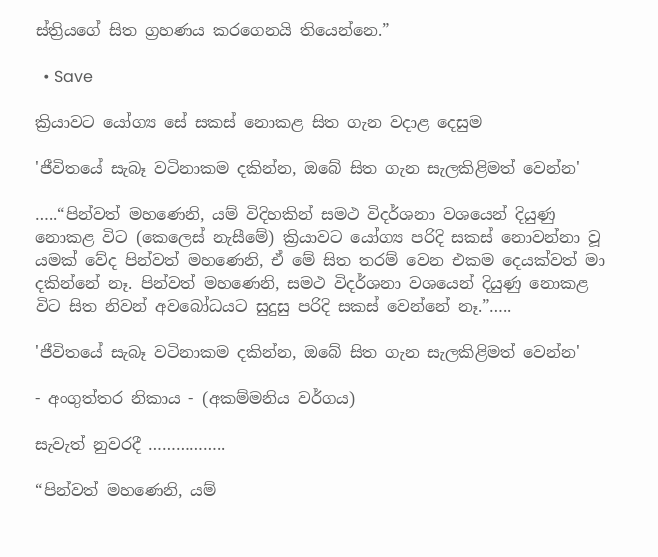ස්ත්‍රියගේ සිත ග්‍රහණය කරගෙනයි තියෙන්නෙ.”

  • Save

ක්‍රියාවට යෝග්‍ය සේ සකස් නොකළ සිත ගැන වදාළ දෙසුම

'ජීවිතයේ සැබෑ වටිනාකම දකින්න, ඔබේ සිත ගැන සැලකිළිමත් වෙන්න'

…..“පින්වත් මහණෙනි, යම් විදිහකින් සමථ විදර්ශනා වශයෙන් දියුණු නොකළ විට (කෙලෙස් නැසීමේ) ක්‍රියාවට යෝග්‍ය පරිදි සකස් නොවන්නා වූ යමක් වේද පින්වත් මහණෙනි, ඒ මේ සිත තරම් වෙන එකම දෙයක්වත් මා දකින්නේ නෑ. පින්වත් මහණෙනි, සමථ විදර්ශනා වශයෙන් දියුණු නොකළ විට සිත නිවන් අවබෝධයට සුදුසු පරිදි සකස් වෙන්නේ නෑ.”…..

'ජීවිතයේ සැබෑ වටිනාකම දකින්න, ඔබේ සිත ගැන සැලකිළිමත් වෙන්න'

- අංගුත්තර නිකාය - (අකම්මනිය වර්ගය)

සැවැත් නුවරදී ……………..

“පින්වත් මහණෙනි, යම්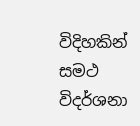විදිහකින් සමථ විදර්ශනා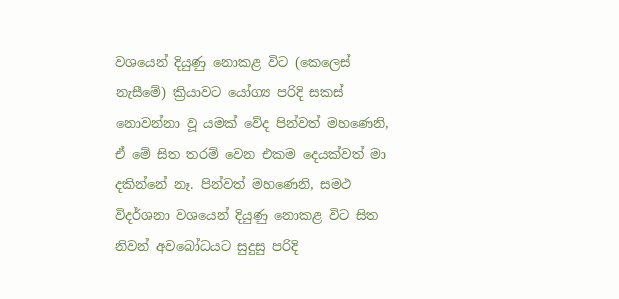වශයෙන් දියුණු නොකළ විට (කෙලෙස් නැසීමේ) ක්‍රියාවට යෝග්‍ය පරිදි සකස් නොවන්නා වූ යමක් වේද පින්වත් මහණෙනි, ඒ මේ සිත තරම් වෙන එකම දෙයක්වත් මා දකින්නේ නෑ. පින්වත් මහණෙනි, සමථ විදර්ශනා වශයෙන් දියුණු නොකළ විට සිත නිවන් අවබෝධයට සුදුසු පරිදි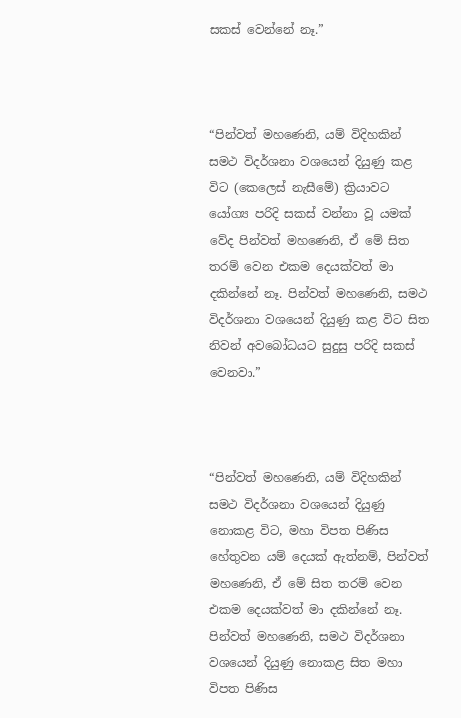සකස් වෙන්නේ නෑ.”



“පින්වත් මහණෙනි, යම් විදිහකින් සමථ විදර්ශනා වශයෙන් දියුණු කළ විට (කෙලෙස් නැසීමේ) ක්‍රියාවට යෝග්‍ය පරිදි සකස් වන්නා වූ යමක් වේද පින්වත් මහණෙනි, ඒ මේ සිත තරම් වෙන එකම දෙයක්වත් මා දකින්නේ නෑ. පින්වත් මහණෙනි, සමථ විදර්ශනා වශයෙන් දියුණු කළ විට සිත නිවන් අවබෝධයට සුදුසු පරිදි සකස් වෙනවා.”



“පින්වත් මහණෙනි, යම් විදිහකින් සමථ විදර්ශනා වශයෙන් දියුණු නොකළ විට, මහා විපත පිණිස හේතුවන යම් දෙයක් ඇත්නම්, පින්වත් මහණෙනි, ඒ මේ සිත තරම් වෙන එකම දෙයක්වත් මා දකින්නේ නෑ. පින්වත් මහණෙනි, සමථ විදර්ශනා වශයෙන් දියුණු නොකළ සිත මහා විපත පිණිස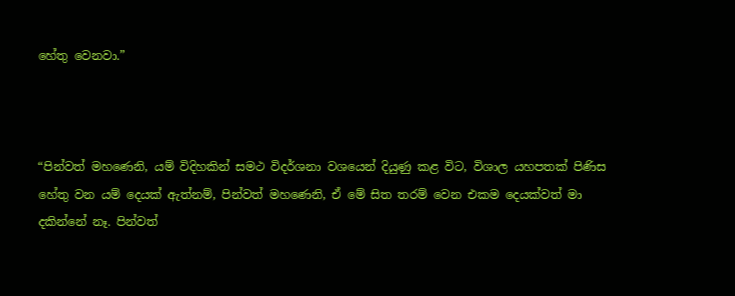හේතු වෙනවා.”



“පින්වත් මහණෙනි, යම් විදිහකින් සමථ විදර්ශනා වශයෙන් දියුණු කළ විට, විශාල යහපතක් පිණිස හේතු වන යම් දෙයක් ඇත්නම්, පින්වත් මහණෙනි, ඒ මේ සිත තරම් වෙන එකම දෙයක්වත් මා දකින්නේ නෑ. පින්වත්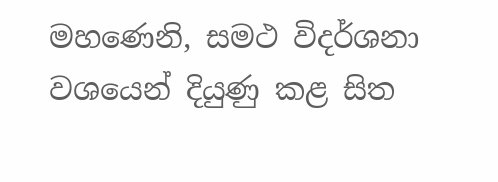මහණෙනි, සමථ විදර්ශනා වශයෙන් දියුණු කළ සිත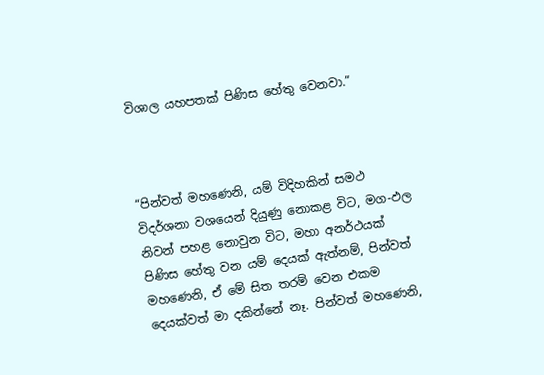විශාල යහපතක් පිණිස හේතු වෙනවා.”



“පින්වත් මහණෙනි, යම් විදිහකින් සමථ විදර්ශනා වශයෙන් දියුණු නොකළ විට, මග-ඵල නිවන් පහළ නොවුන විට, මහා අනර්ථයක් පිණිස හේතු වන යම් දෙයක් ඇත්නම්, පින්වත් මහණෙනි, ඒ මේ සිත තරම් වෙන එකම දෙයක්වත් මා දකින්නේ නෑ. පින්වත් මහණෙනි,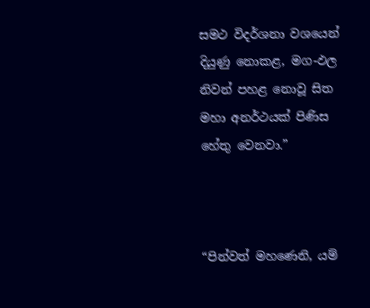සමථ විදර්ශනා වශයෙන් දියුණු නොකළ, මග-ඵල නිවන් පහළ නොවූ සිත මහා අනර්ථයක් පිණිස හේතු වෙනවා.”



“පින්වත් මහණෙනි, යම්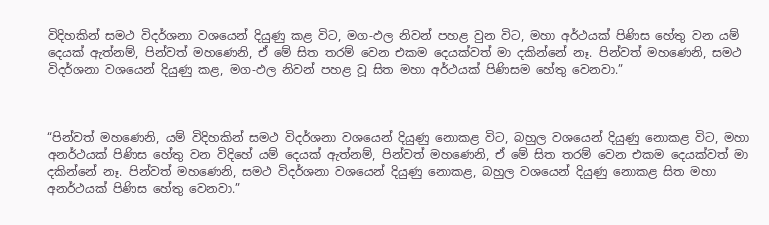විදිහකින් සමථ විදර්ශනා වශයෙන් දියුණු කළ විට, මග-ඵල නිවන් පහළ වුන විට, මහා අර්ථයක් පිණිස හේතු වන යම් දෙයක් ඇත්නම්, පින්වත් මහණෙනි, ඒ මේ සිත තරම් වෙන එකම දෙයක්වත් මා දකින්නේ නෑ. පින්වත් මහණෙනි, සමථ විදර්ශනා වශයෙන් දියුණු කළ, මග-ඵල නිවන් පහළ වූ සිත මහා අර්ථයක් පිණිසම හේතු වෙනවා.”



“පින්වත් මහණෙනි, යම් විදිහකින් සමථ විදර්ශනා වශයෙන් දියුණු නොකළ විට, බහුල වශයෙන් දියුණු නොකළ විට, මහා අනර්ථයක් පිණිස හේතු වන විදිහේ යම් දෙයක් ඇත්නම්, පින්වත් මහණෙනි, ඒ මේ සිත තරම් වෙන එකම දෙයක්වත් මා දකින්නේ නෑ. පින්වත් මහණෙනි, සමථ විදර්ශනා වශයෙන් දියුණු නොකළ, බහුල වශයෙන් දියුණු නොකළ සිත මහා අනර්ථයක් පිණිස හේතු වෙනවා.”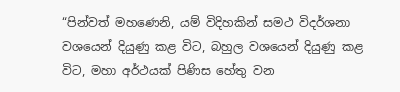“පින්වත් මහණෙනි, යම් විදිහකින් සමථ විදර්ශනා වශයෙන් දියුණු කළ විට, බහුල වශයෙන් දියුණු කළ විට, මහා අර්ථයක් පිණිස හේතු වන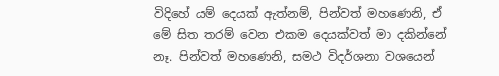විදිහේ යම් දෙයක් ඇත්නම්, පින්වත් මහණෙනි, ඒ මේ සිත තරම් වෙන එකම දෙයක්වත් මා දකින්නේ නෑ. පින්වත් මහණෙනි, සමථ විදර්ශනා වශයෙන්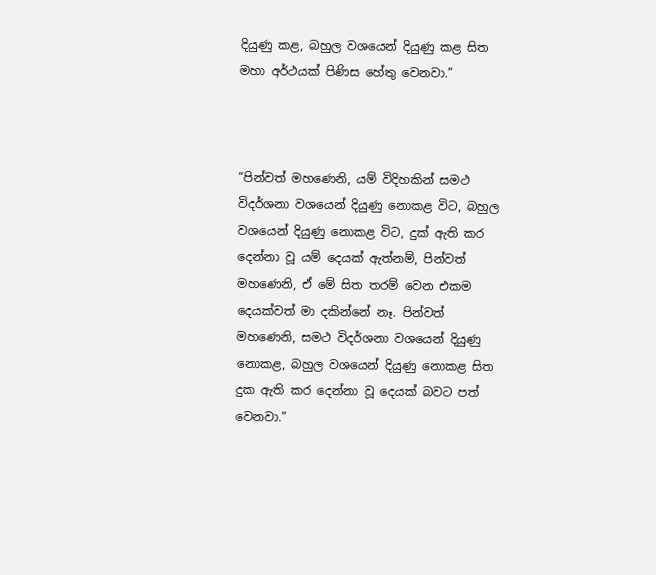දියුණු කළ, බහුල වශයෙන් දියුණු කළ සිත මහා අර්ථයක් පිණිස හේතු වෙනවා.”



“පින්වත් මහණෙනි, යම් විදිහකින් සමථ විදර්ශනා වශයෙන් දියුණු නොකළ විට, බහුල වශයෙන් දියුණු නොකළ විට, දුක් ඇති කර දෙන්නා වූ යම් දෙයක් ඇත්නම්, පින්වත් මහණෙනි, ඒ මේ සිත තරම් වෙන එකම දෙයක්වත් මා දකින්නේ නෑ. පින්වත් මහණෙනි, සමථ විදර්ශනා වශයෙන් දියුණු නොකළ, බහුල වශයෙන් දියුණු නොකළ සිත දුක ඇති කර දෙන්නා වූ දෙයක් බවට පත් වෙනවා.”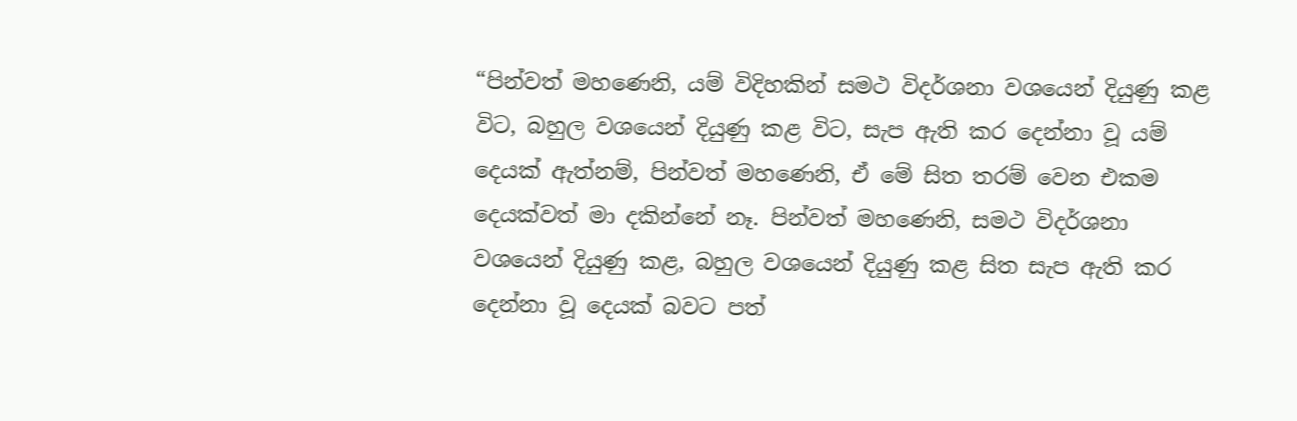“පින්වත් මහණෙනි, යම් විදිහකින් සමථ විදර්ශනා වශයෙන් දියුණු කළ විට, බහුල වශයෙන් දියුණු කළ විට, සැප ඇති කර දෙන්නා වූ යම් දෙයක් ඇත්නම්, පින්වත් මහණෙනි, ඒ මේ සිත තරම් වෙන එකම දෙයක්වත් මා දකින්නේ නෑ. පින්වත් මහණෙනි, සමථ විදර්ශනා වශයෙන් දියුණු කළ, බහුල වශයෙන් දියුණු කළ සිත සැප ඇති කර දෙන්නා වූ දෙයක් බවට පත්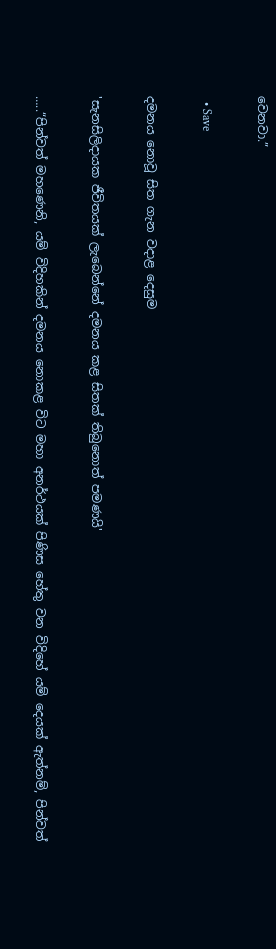වෙනවා.”

  • Save

දමනය නොවූ සිත ගැන වදාළ දෙසුම

'සැනසිලිදායක ජීවිතයක් ලැබෙන්නේ දමනය කළ සිතක් තිබුනොත් පමණයි'

…..“පින්වත් මහණෙනි, යම් විදිහකින් දමනය නොකළ විට මහා අනර්ථයක් පිණිස හේතු වන විදිහේ යම් දෙයක් ඇත්නම්, පින්වත්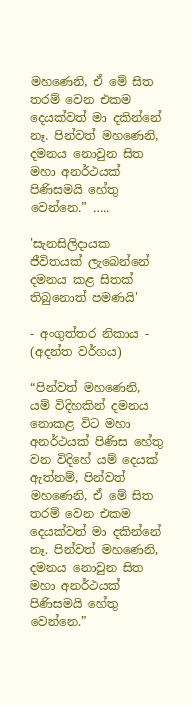මහණෙනි, ඒ මේ සිත තරම් වෙන එකම දෙයක්වත් මා දකින්නේ නෑ. පින්වත් මහණෙනි, දමනය නොවුන සිත මහා අනර්ථයක් පිණිසමයි හේතු වෙන්නෙ.” …..

'සැනසිලිදායක ජීවිතයක් ලැබෙන්නේ දමනය කළ සිතක් තිබුනොත් පමණයි'

- අංගුත්තර නිකාය - (අදන්ත වර්ගය)

“පින්වත් මහණෙනි, යම් විදිහකින් දමනය නොකළ විට මහා අනර්ථයක් පිණිස හේතු වන විදිහේ යම් දෙයක් ඇත්නම්, පින්වත් මහණෙනි, ඒ මේ සිත තරම් වෙන එකම දෙයක්වත් මා දකින්නේ නෑ. පින්වත් මහණෙනි, දමනය නොවුන සිත මහා අනර්ථයක් පිණිසමයි හේතු වෙන්නෙ.”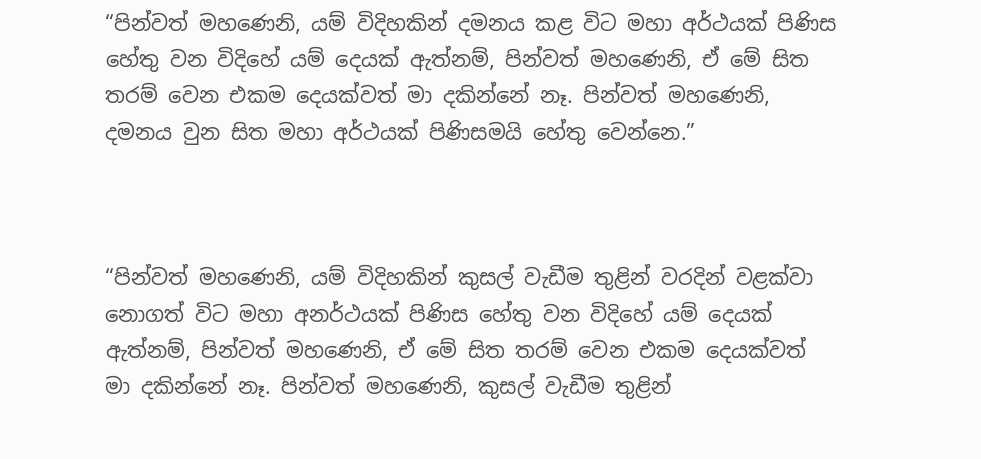“පින්වත් මහණෙනි, යම් විදිහකින් දමනය කළ විට මහා අර්ථයක් පිණිස හේතු වන විදිහේ යම් දෙයක් ඇත්නම්, පින්වත් මහණෙනි, ඒ මේ සිත තරම් වෙන එකම දෙයක්වත් මා දකින්නේ නෑ. පින්වත් මහණෙනි, දමනය වුන සිත මහා අර්ථයක් පිණිසමයි හේතු වෙන්නෙ.”



“පින්වත් මහණෙනි, යම් විදිහකින් කුසල් වැඩීම තුළින් වරදින් වළක්වා නොගත් විට මහා අනර්ථයක් පිණිස හේතු වන විදිහේ යම් දෙයක් ඇත්නම්, පින්වත් මහණෙනි, ඒ මේ සිත තරම් වෙන එකම දෙයක්වත් මා දකින්නේ නෑ. පින්වත් මහණෙනි, කුසල් වැඩීම තුළින්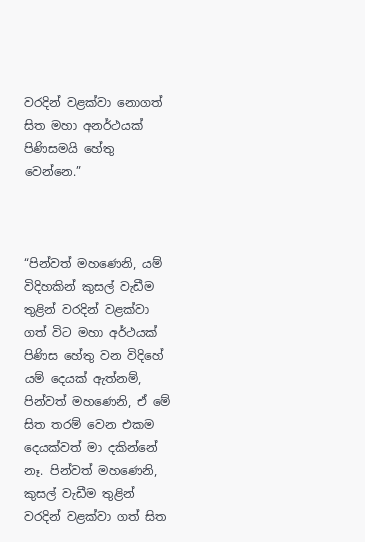වරදින් වළක්වා නොගත් සිත මහා අනර්ථයක් පිණිසමයි හේතු වෙන්නෙ.”



“පින්වත් මහණෙනි, යම් විදිහකින් කුසල් වැඩීම තුළින් වරදින් වළක්වා ගත් විට මහා අර්ථයක් පිණිස හේතු වන විදිහේ යම් දෙයක් ඇත්නම්, පින්වත් මහණෙනි, ඒ මේ සිත තරම් වෙන එකම දෙයක්වත් මා දකින්නේ නෑ. පින්වත් මහණෙනි, කුසල් වැඩීම තුළින් වරදින් වළක්වා ගත් සිත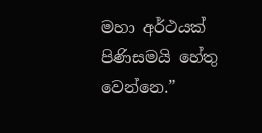මහා අර්ථයක් පිණිසමයි හේතු වෙන්නෙ.”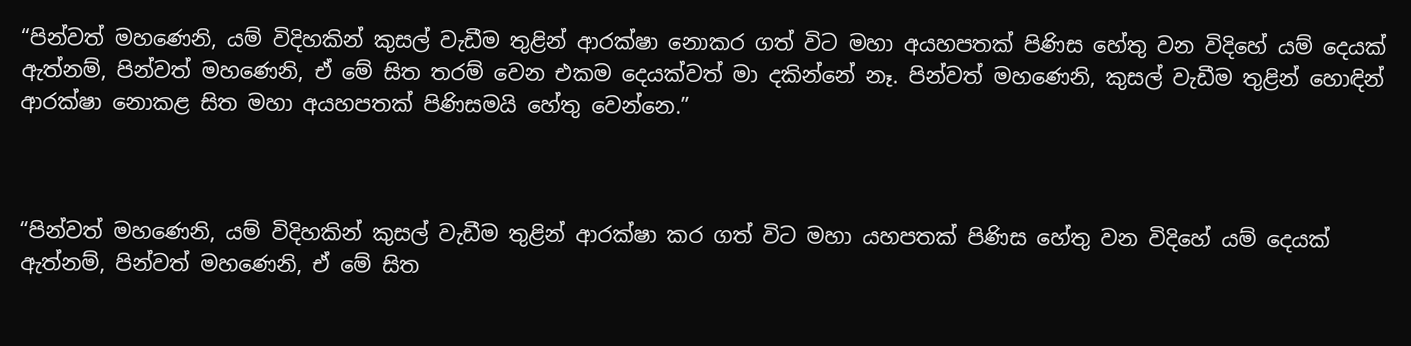“පින්වත් මහණෙනි, යම් විදිහකින් කුසල් වැඩීම තුළින් ආරක්ෂා නොකර ගත් විට මහා අයහපතක් පිණිස හේතු වන විදිහේ යම් දෙයක් ඇත්නම්, පින්වත් මහණෙනි, ඒ මේ සිත තරම් වෙන එකම දෙයක්වත් මා දකින්නේ නෑ. පින්වත් මහණෙනි, කුසල් වැඩීම තුළින් හොඳින් ආරක්ෂා නොකළ සිත මහා අයහපතක් පිණිසමයි හේතු වෙන්නෙ.”



“පින්වත් මහණෙනි, යම් විදිහකින් කුසල් වැඩීම තුළින් ආරක්ෂා කර ගත් විට මහා යහපතක් පිණිස හේතු වන විදිහේ යම් දෙයක් ඇත්නම්, පින්වත් මහණෙනි, ඒ මේ සිත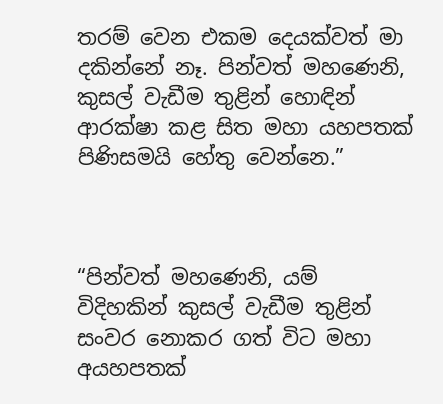තරම් වෙන එකම දෙයක්වත් මා දකින්නේ නෑ. පින්වත් මහණෙනි, කුසල් වැඩීම තුළින් හොඳින් ආරක්ෂා කළ සිත මහා යහපතක් පිණිසමයි හේතු වෙන්නෙ.”



“පින්වත් මහණෙනි, යම් විදිහකින් කුසල් වැඩීම තුළින් සංවර නොකර ගත් විට මහා අයහපතක්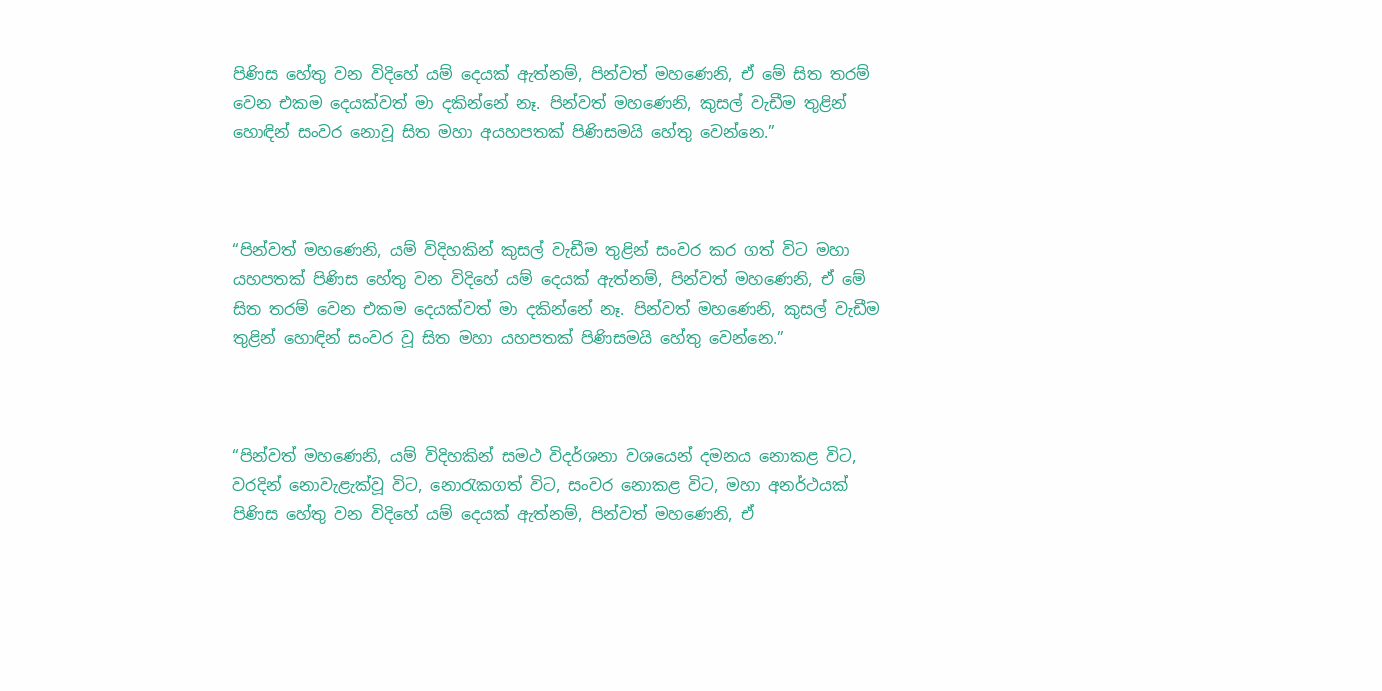පිණිස හේතු වන විදිහේ යම් දෙයක් ඇත්නම්, පින්වත් මහණෙනි, ඒ මේ සිත තරම් වෙන එකම දෙයක්වත් මා දකින්නේ නෑ. පින්වත් මහණෙනි, කුසල් වැඩීම තුළින් හොඳින් සංවර නොවූ සිත මහා අයහපතක් පිණිසමයි හේතු වෙන්නෙ.”



“පින්වත් මහණෙනි, යම් විදිහකින් කුසල් වැඩීම තුළින් සංවර කර ගත් විට මහා යහපතක් පිණිස හේතු වන විදිහේ යම් දෙයක් ඇත්නම්, පින්වත් මහණෙනි, ඒ මේ සිත තරම් වෙන එකම දෙයක්වත් මා දකින්නේ නෑ. පින්වත් මහණෙනි, කුසල් වැඩීම තුළින් හොඳින් සංවර වූ සිත මහා යහපතක් පිණිසමයි හේතු වෙන්නෙ.”



“පින්වත් මහණෙනි, යම් විදිහකින් සමථ විදර්ශනා වශයෙන් දමනය නොකළ විට, වරදින් නොවැළැක්වූ විට, නොරැකගත් විට, සංවර නොකළ විට, මහා අනර්ථයක් පිණිස හේතු වන විදිහේ යම් දෙයක් ඇත්නම්, පින්වත් මහණෙනි, ඒ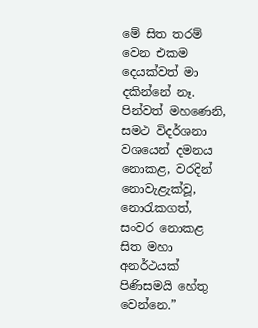මේ සිත තරම් වෙන එකම දෙයක්වත් මා දකින්නේ නෑ. පින්වත් මහණෙනි, සමථ විදර්ශනා වශයෙන් දමනය නොකළ, වරදින් නොවැළැක්වූ, නොරැකගත්, සංවර නොකළ සිත මහා අනර්ථයක් පිණිසමයි හේතු වෙන්නෙ.”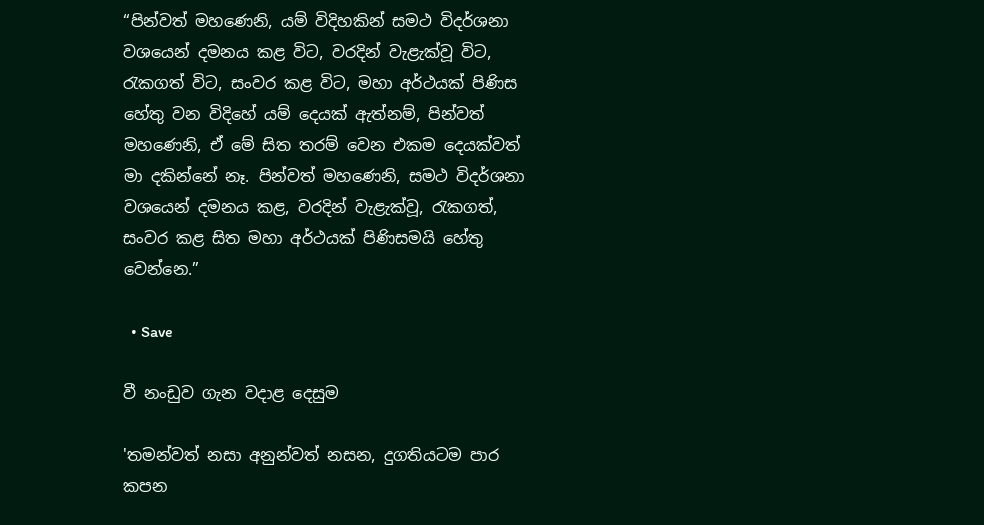“පින්වත් මහණෙනි, යම් විදිහකින් සමථ විදර්ශනා වශයෙන් දමනය කළ විට, වරදින් වැළැක්වූ විට, රැකගත් විට, සංවර කළ විට, මහා අර්ථයක් පිණිස හේතු වන විදිහේ යම් දෙයක් ඇත්නම්, පින්වත් මහණෙනි, ඒ මේ සිත තරම් වෙන එකම දෙයක්වත් මා දකින්නේ නෑ. පින්වත් මහණෙනි, සමථ විදර්ශනා වශයෙන් දමනය කළ, වරදින් වැළැක්වූ, රැකගත්, සංවර කළ සිත මහා අර්ථයක් පිණිසමයි හේතු වෙන්නෙ.”

  • Save

වී නංඩුව ගැන වදාළ දෙසුම

'තමන්වත් නසා අනුන්වත් නසන, දුගතියටම පාර කපන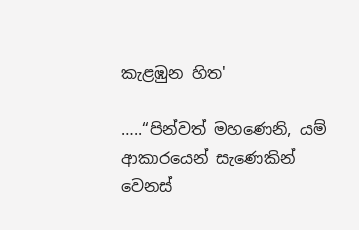කැළඹුන හිත'

…..“පින්වත් මහණෙනි, යම් ආකාරයෙන් සැණෙකින් වෙනස්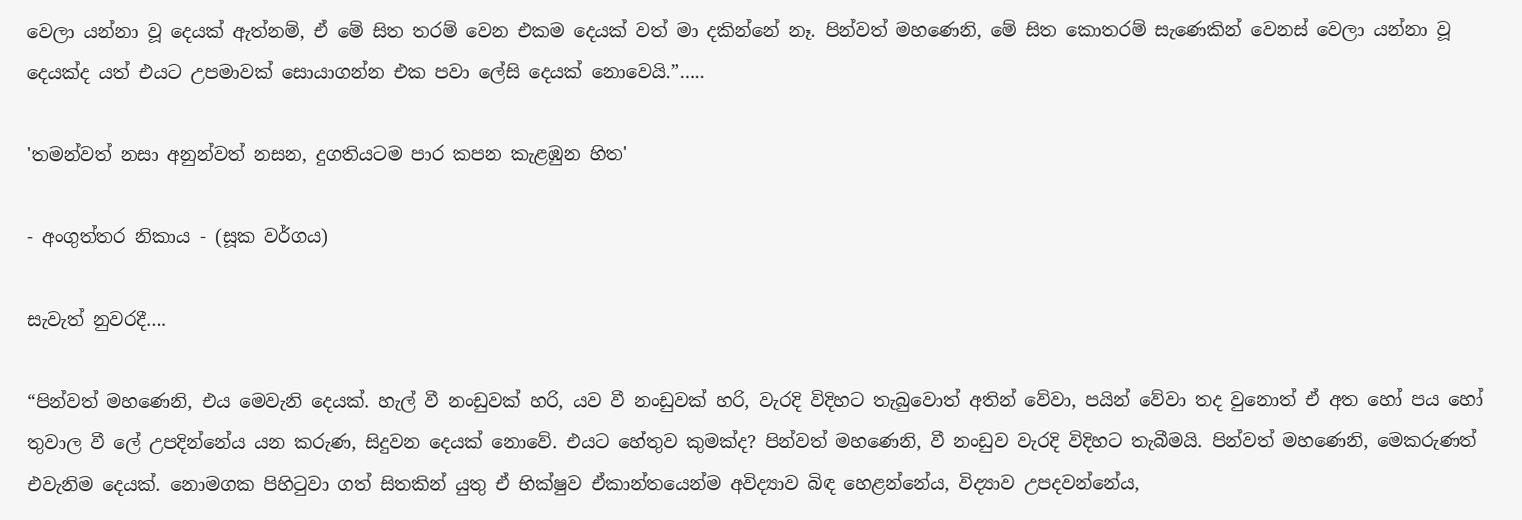වෙලා යන්නා වූ දෙයක් ඇත්නම්, ඒ මේ සිත තරම් වෙන එකම දෙයක් වත් මා දකින්නේ නෑ. පින්වත් මහණෙනි, මේ සිත කොතරම් සැණෙකින් වෙනස් වෙලා යන්නා වූ දෙයක්ද යත් එයට උපමාවක් සොයාගන්න එක පවා ලේසි දෙයක් නොවෙයි.”…..

'තමන්වත් නසා අනුන්වත් නසන, දුගතියටම පාර කපන කැළඹුන හිත'

- අංගුත්තර නිකාය - (සූක වර්ගය)

සැවැත් නුවරදී….

“පින්වත් මහණෙනි, එය මෙවැනි දෙයක්. හැල් වී නංඩුවක් හරි, යව වී නංඩුවක් හරි, වැරදි විදිහට තැබුවොත් අතින් වේවා, පයින් වේවා තද වුනොත් ඒ අත හෝ පය හෝ තුවාල වී ලේ උපදින්නේය යන කරුණ, සිදුවන දෙයක් නොවේ. එයට හේතුව කුමක්ද? පින්වත් මහණෙනි, වී නංඩුව වැරදි විදිහට තැබීමයි. පින්වත් මහණෙනි, මෙකරුණත් එවැනිම දෙයක්. නොමගක පිහිටුවා ගත් සිතකින් යුතු ඒ භික්ෂුව ඒකාන්තයෙන්ම අවිද්‍යාව බිඳ හෙළන්නේය, විද්‍යාව උපදවන්නේය,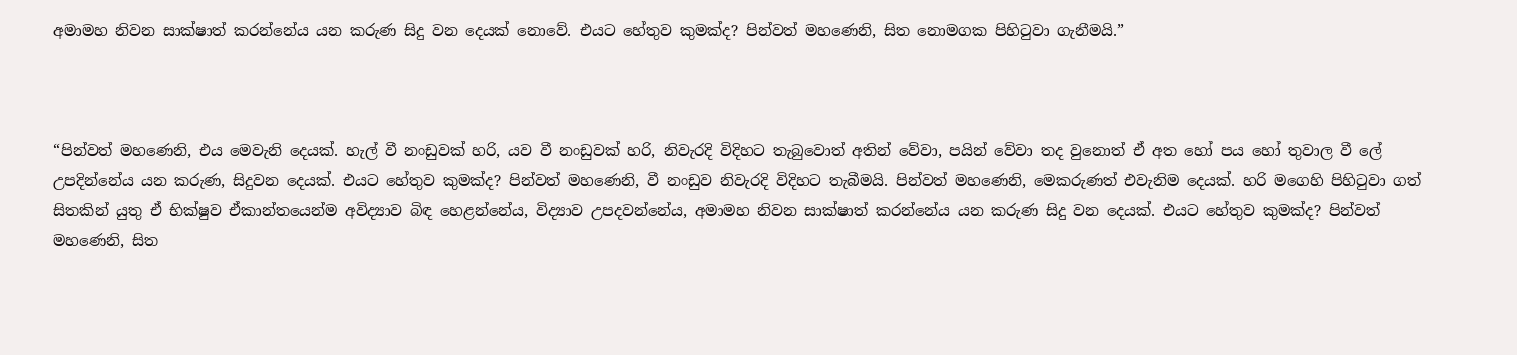අමාමහ නිවන සාක්ෂාත් කරන්නේය යන කරුණ සිදු වන දෙයක් නොවේ. එයට හේතුව කුමක්ද? පින්වත් මහණෙනි, සිත නොමගක පිහිටුවා ගැනීමයි.”



“පින්වත් මහණෙනි, එය මෙවැනි දෙයක්. හැල් වී නංඩුවක් හරි, යව වී නංඩුවක් හරි, නිවැරදි විදිහට තැබුවොත් අතින් වේවා, පයින් වේවා තද වුනොත් ඒ අත හෝ පය හෝ තුවාල වී ලේ උපදින්නේය යන කරුණ, සිදුවන දෙයක්. එයට හේතුව කුමක්ද? පින්වත් මහණෙනි, වී නංඩුව නිවැරදි විදිහට තැබීමයි. පින්වත් මහණෙනි, මෙකරුණත් එවැනිම දෙයක්. හරි මගෙහි පිහිටුවා ගත් සිතකින් යුතු ඒ භික්ෂුව ඒකාන්තයෙන්ම අවිද්‍යාව බිඳ හෙළන්නේය, විද්‍යාව උපදවන්නේය, අමාමහ නිවන සාක්ෂාත් කරන්නේය යන කරුණ සිදු වන දෙයක්. එයට හේතුව කුමක්ද? පින්වත් මහණෙනි, සිත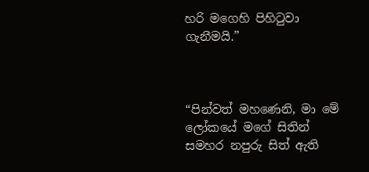හරි මගෙහි පිහිටුවා ගැනීමයි.”



“පින්වත් මහණෙනි, මා මේ ලෝකයේ මගේ සිතින් සමහර නපුරු සිත් ඇති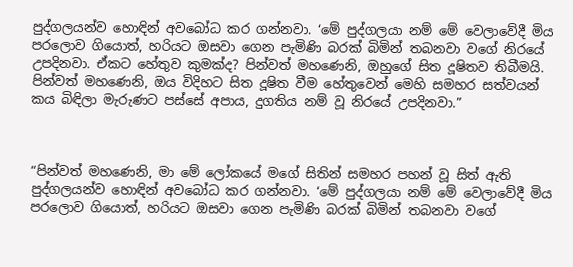පුද්ගලයන්ව හොඳින් අවබෝධ කර ගන්නවා. ‘මේ පුද්ගලයා නම් මේ වෙලාවේදී මිය පරලොව ගියොත්, හරියට ඔසවා ගෙන පැමිණි බරක් බිමින් තබනවා වගේ නිරයේ උපදිනවා. ඒකට හේතුව කුමක්ද? පින්වත් මහණෙනි, ඔහුගේ සිත දූෂිතව තිබීමයි. පින්වත් මහණෙනි, ඔය විදිහට සිත දූෂිත වීම හේතුවෙන් මෙහි සමහර සත්වයන් කය බිඳිලා මැරුණට පස්සේ අපාය, දුගතිය නම් වූ නිරයේ උපදිනවා.”



“පින්වත් මහණෙනි, මා මේ ලෝකයේ මගේ සිතින් සමහර පහන් වූ සිත් ඇති පුද්ගලයන්ව හොඳින් අවබෝධ කර ගන්නවා. ‘මේ පුද්ගලයා නම් මේ වෙලාවේදී මිය පරලොව ගියොත්, හරියට ඔසවා ගෙන පැමිණි බරක් බිමින් තබනවා වගේ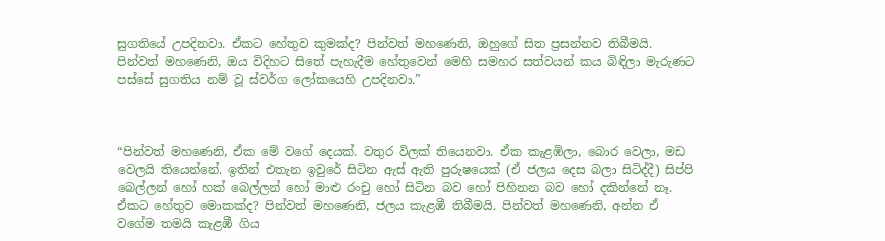සුගතියේ උපදිනවා. ඒකට හේතුව කුමක්ද? පින්වත් මහණෙනි, ඔහුගේ සිත ප්‍රසන්නව තිබීමයි. පින්වත් මහණෙනි, ඔය විදිහට සිතේ පැහැදීම හේතුවෙන් මෙහි සමහර සත්වයන් කය බිඳිලා මැරුණට පස්සේ සුගතිය නම් වූ ස්වර්ග ලෝකයෙහි උපදිනවා.”



“පින්වත් මහණෙනි, ඒක මේ වගේ දෙයක්. වතුර විලක් තියෙනවා. ඒක කැළඹිලා, බොර වෙලා, මඩ වෙලයි තියෙන්නේ. ඉතින් එතැන ඉවුරේ සිටින ඇස් ඇති පුරුෂයෙක් (ඒ ජලය දෙස බලා සිටිද්දී) සිප්පි බෙල්ලන් හෝ හක් බෙල්ලන් හෝ මාළු රංචු හෝ සිටින බව හෝ පිහිනන බව හෝ දකින්නේ නෑ. ඒකට හේතුව මොකක්ද? පින්වත් මහණෙනි, ජලය කැළඹී තිබීමයි. පින්වත් මහණෙනි, අන්න ඒ වගේම තමයි කැළඹී ගිය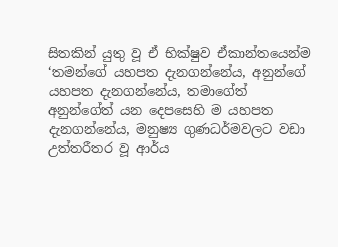සිතකින් යුතු වූ ඒ භික්ෂුව ඒකාන්තයෙන්ම ‘තමන්ගේ යහපත දැනගන්නේය, අනුන්ගේ යහපත දැනගන්නේය, තමාගේත් අනුන්ගේත් යන දෙපසෙහි ම යහපත දැනගන්නේය, මනුෂ්‍ය ගුණධර්මවලට වඩා උත්තරීතර වූ ආර්ය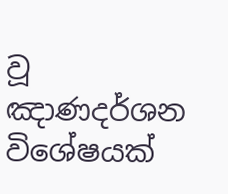වූ ඤාණදර්ශන විශේෂයක්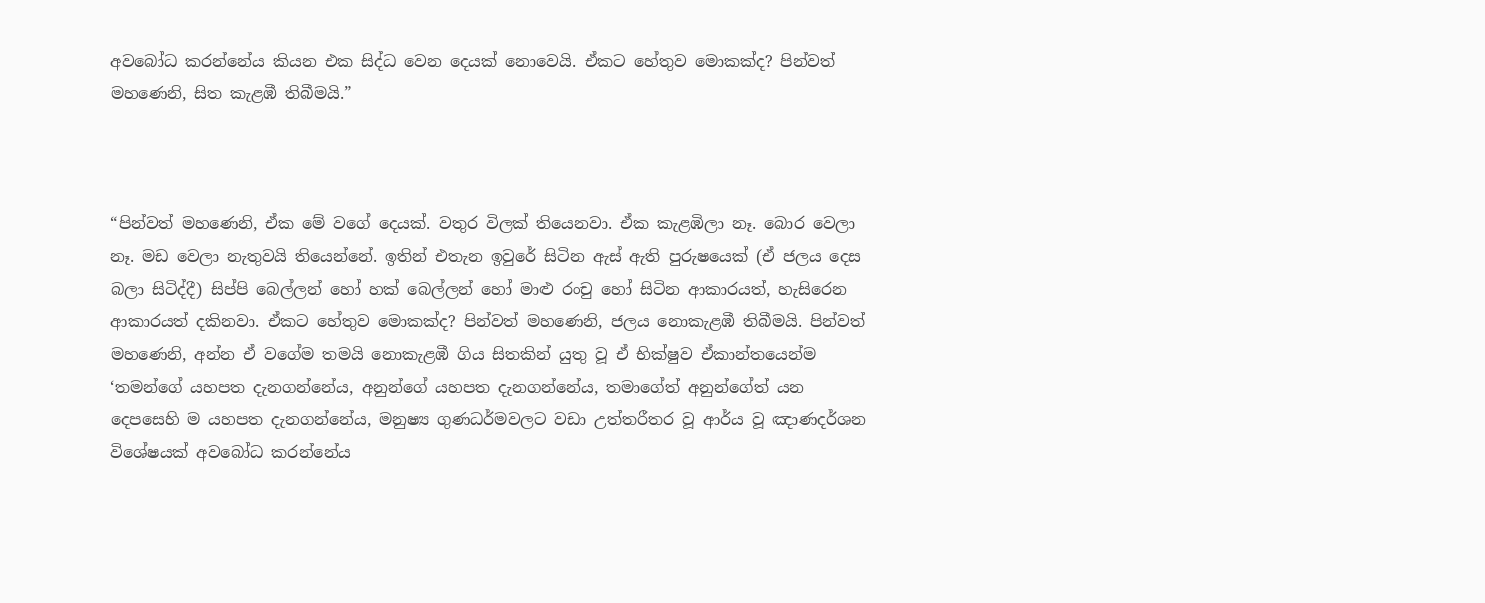අවබෝධ කරන්නේය කියන එක සිද්ධ වෙන දෙයක් නොවෙයි. ඒකට හේතුව මොකක්ද? පින්වත් මහණෙනි, සිත කැළඹී තිබීමයි.”



“පින්වත් මහණෙනි, ඒක මේ වගේ දෙයක්. වතුර විලක් තියෙනවා. ඒක කැළඹිලා නෑ. බොර වෙලා නෑ. මඩ වෙලා නැතුවයි තියෙන්නේ. ඉතින් එතැන ඉවුරේ සිටින ඇස් ඇති පුරුෂයෙක් (ඒ ජලය දෙස බලා සිටිද්දී) සිප්පි බෙල්ලන් හෝ හක් බෙල්ලන් හෝ මාළු රංචු හෝ සිටින ආකාරයත්, හැසිරෙන ආකාරයත් දකිනවා. ඒකට හේතුව මොකක්ද? පින්වත් මහණෙනි, ජලය නොකැළඹී තිබීමයි. පින්වත් මහණෙනි, අන්න ඒ වගේම තමයි නොකැළඹී ගිය සිතකින් යුතු වූ ඒ භික්ෂුව ඒකාන්තයෙන්ම ‘තමන්ගේ යහපත දැනගන්නේය, අනුන්ගේ යහපත දැනගන්නේය, තමාගේත් අනුන්ගේත් යන දෙපසෙහි ම යහපත දැනගන්නේය, මනුෂ්‍ය ගුණධර්මවලට වඩා උත්තරීතර වූ ආර්ය වූ ඤාණදර්ශන විශේෂයක් අවබෝධ කරන්නේය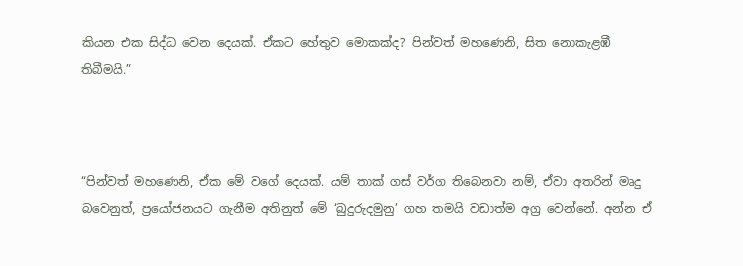කියන එක සිද්ධ වෙන දෙයක්. ඒකට හේතුව මොකක්ද? පින්වත් මහණෙනි, සිත නොකැළඹී තිබීමයි.”



“පින්වත් මහණෙනි, ඒක මේ වගේ දෙයක්. යම් තාක් ගස් වර්ග තිබෙනවා නම්, ඒවා අතරින් මෘදු බවෙනුත්, ප්‍රයෝජනයට ගැනීම අතිනුත් මේ ‘බුදුරුදමුනු’ ගහ තමයි වඩාත්ම අග්‍ර වෙන්නේ. අන්න ඒ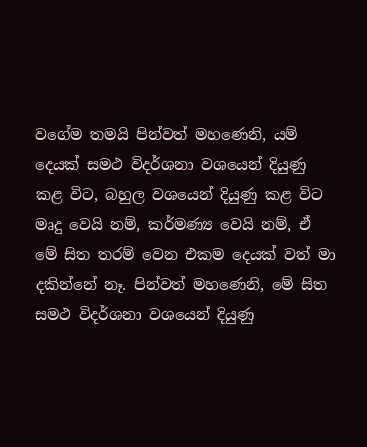වගේම තමයි පින්වත් මහණෙනි, යම් දෙයක් සමථ විදර්ශනා වශයෙන් දියුණු කළ විට, බහුල වශයෙන් දියුණු කළ විට මෘදු වෙයි නම්, කර්මණ්‍ය වෙයි නම්, ඒ මේ සිත තරම් වෙන එකම දෙයක් වත් මා දකින්නේ නෑ. පින්වත් මහණෙනි, මේ සිත සමථ විදර්ශනා වශයෙන් දියුණු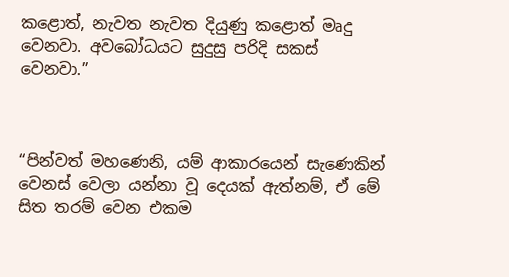කළොත්, නැවත නැවත දියුණු කළොත් මෘදු වෙනවා. අවබෝධයට සුදුසු පරිදි සකස් වෙනවා.”



“පින්වත් මහණෙනි, යම් ආකාරයෙන් සැණෙකින් වෙනස් වෙලා යන්නා වූ දෙයක් ඇත්නම්, ඒ මේ සිත තරම් වෙන එකම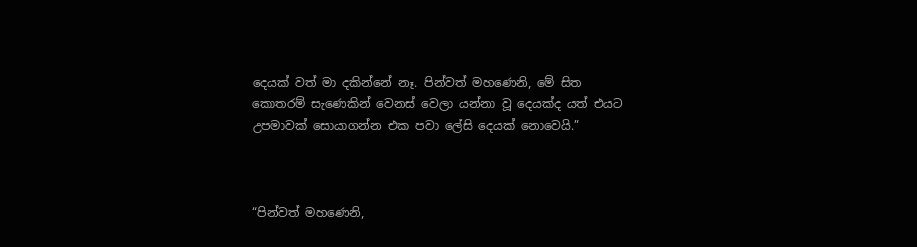දෙයක් වත් මා දකින්නේ නෑ. පින්වත් මහණෙනි, මේ සිත කොතරම් සැණෙකින් වෙනස් වෙලා යන්නා වූ දෙයක්ද යත් එයට උපමාවක් සොයාගන්න එක පවා ලේසි දෙයක් නොවෙයි.”



“පින්වත් මහණෙනි,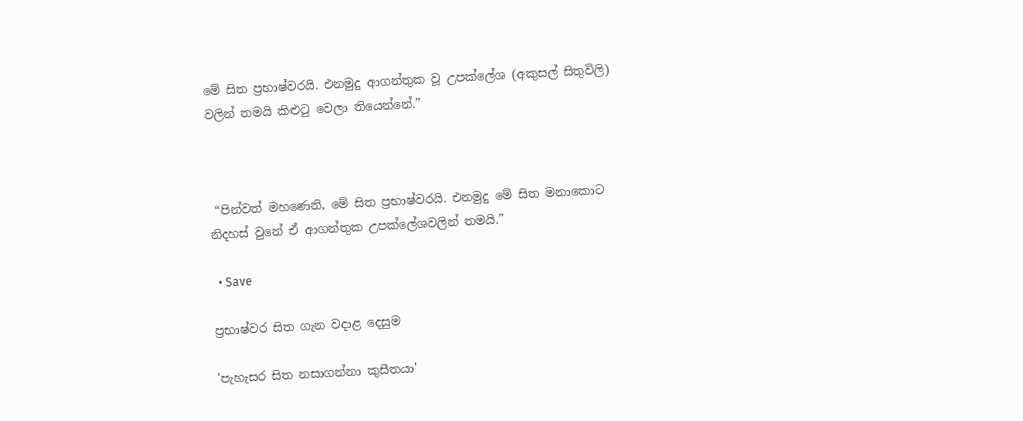මේ සිත ප්‍රභාෂ්වරයි. එනමුදු ආගන්තුක වූ උපක්ලේශ (අකුසල් සිතුවිලි) වලින් තමයි කිළුටු වෙලා තියෙන්නේ.”



 “පින්වත් මහණෙනි, මේ සිත ප්‍රභාෂ්වරයි. එනමුදු මේ සිත මනාකොට නිදහස් වුනේ ඒ ආගන්තුක උපක්ලේශවලින් තමයි.”

  • Save

ප්‍රභාෂ්වර සිත ගැන වදාළ දෙසුම

'පැහැසර සිත නසාගන්නා කුසීතයා'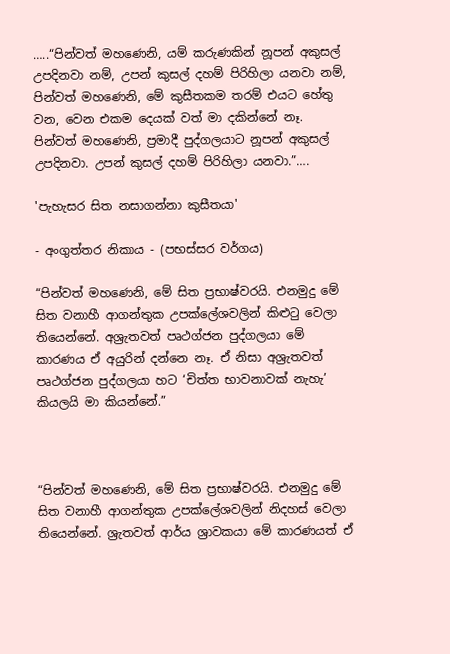…..“පින්වත් මහණෙනි, යම් කරුණකින් නූපන් අකුසල් උපදිනවා නම්, උපන් කුසල් දහම් පිරිහිලා යනවා නම්, පින්වත් මහණෙනි, මේ කුසීතකම තරම් එයට හේතු වන, වෙන එකම දෙයක් වත් මා දකින්නේ නෑ. පින්වත් මහණෙනි, ප්‍රමාදී පුද්ගලයාට නූපන් අකුසල් උපදිනවා. උපන් කුසල් දහම් පිරිහිලා යනවා.”….

'පැහැසර සිත නසාගන්නා කුසීතයා'

- අංගුත්තර නිකාය - (පභස්සර වර්ගය)

“පින්වත් මහණෙනි, මේ සිත ප්‍රභාෂ්වරයි. එනමුදු මේ සිත වනාහී ආගන්තුක උපක්ලේශවලින් කිළුටු වෙලා තියෙන්නේ. අශ්‍රැතවත් පෘථග්ජන පුද්ගලයා මේ කාරණය ඒ අයුරින් දන්නෙ නෑ. ඒ නිසා අශ්‍රැතවත් පෘථග්ජන පුද්ගලයා හට ‘චිත්ත භාවනාවක් නැහැ’ කියලයි මා කියන්නේ.”



“පින්වත් මහණෙනි, මේ සිත ප්‍රභාෂ්වරයි. එනමුදු මේ සිත වනාහී ආගන්තුක උපක්ලේශවලින් නිදහස් වෙලා තියෙන්නේ. ශ්‍රැතවත් ආර්ය ශ්‍රාවකයා මේ කාරණයත් ඒ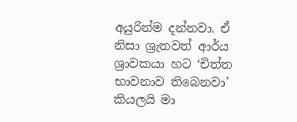අයුරින්ම දන්නවා. ඒ නිසා ශ්‍රැතවත් ආර්ය ශ්‍රාවකයා හට ‘චිත්ත භාවනාව තිබෙනවා’ කියලයි මා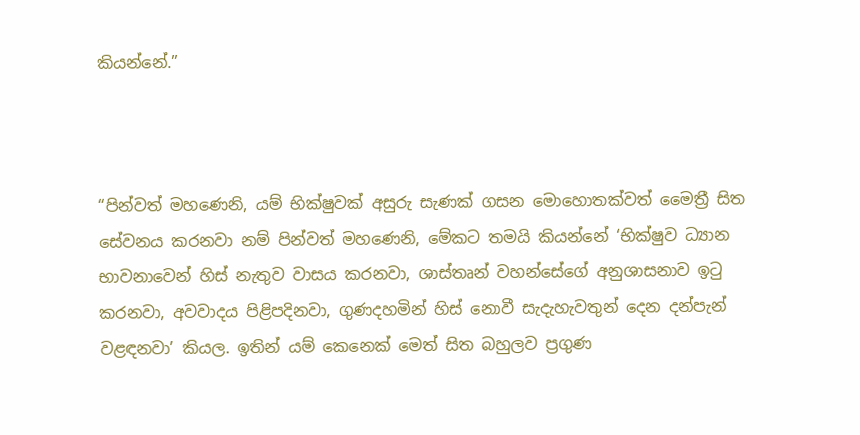කියන්නේ.”



“පින්වත් මහණෙනි, යම් භික්ෂුවක් අසුරු සැණක් ගසන මොහොතක්වත් මෛත්‍රී සිත සේවනය කරනවා නම් පින්වත් මහණෙනි, මේකට තමයි කියන්නේ ‘භික්ෂුව ධ්‍යාන භාවනාවෙන් හිස් නැතුව වාසය කරනවා, ශාස්තෘන් වහන්සේගේ අනුශාසනාව ඉටු කරනවා, අවවාදය පිළිපදිනවා, ගුණදහමින් හිස් නොවී සැදැහැවතුන් දෙන දන්පැන් වළඳනවා’ කියල. ඉතින් යම් කෙනෙක් මෙත් සිත බහුලව ප්‍රගුණ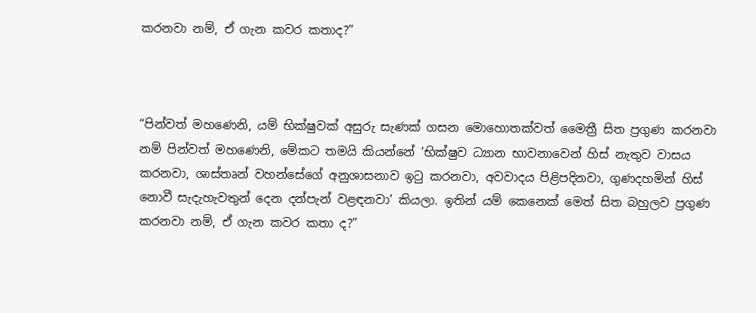කරනවා නම්, ඒ ගැන කවර කතාද?”



“පින්වත් මහණෙනි, යම් භික්ෂුවක් අසුරු සැණක් ගසන මොහොතක්වත් මෛත්‍රී සිත ප්‍රගුණ කරනවා නම් පින්වත් මහණෙනි, මේකට තමයි කියන්නේ ‘භික්ෂුව ධ්‍යාන භාවනාවෙන් හිස් නැතුව වාසය කරනවා, ශාස්තෘන් වහන්සේගේ අනුශාසනාව ඉටු කරනවා, අවවාදය පිළිපදිනවා, ගුණදහමින් හිස් නොවී සැදැහැවතුන් දෙන දන්පැන් වළඳනවා’ කියලා. ඉතින් යම් කෙනෙක් මෙත් සිත බහුලව ප්‍රගුණ කරනවා නම්, ඒ ගැන කවර කතා ද?”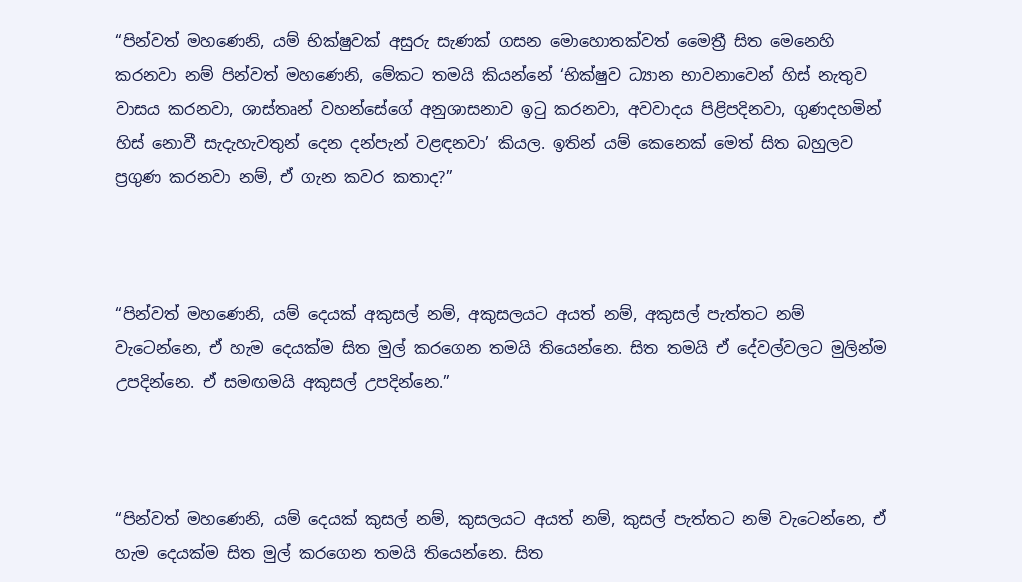“පින්වත් මහණෙනි, යම් භික්ෂුවක් අසුරු සැණක් ගසන මොහොතක්වත් මෛත්‍රී සිත මෙනෙහි කරනවා නම් පින්වත් මහණෙනි, මේකට තමයි කියන්නේ ‘භික්ෂුව ධ්‍යාන භාවනාවෙන් හිස් නැතුව වාසය කරනවා, ශාස්තෘන් වහන්සේගේ අනුශාසනාව ඉටු කරනවා, අවවාදය පිළිපදිනවා, ගුණදහමින් හිස් නොවී සැදැහැවතුන් දෙන දන්පැන් වළඳනවා’ කියල. ඉතින් යම් කෙනෙක් මෙත් සිත බහුලව ප්‍රගුණ කරනවා නම්, ඒ ගැන කවර කතාද?”



“පින්වත් මහණෙනි, යම් දෙයක් අකුසල් නම්, අකුසලයට අයත් නම්, අකුසල් පැත්තට නම් වැටෙන්නෙ, ඒ හැම දෙයක්ම සිත මුල් කරගෙන තමයි තියෙන්නෙ. සිත තමයි ඒ දේවල්වලට මුලින්ම උපදින්නෙ. ඒ සමඟමයි අකුසල් උපදින්නෙ.”



“පින්වත් මහණෙනි, යම් දෙයක් කුසල් නම්, කුසලයට අයත් නම්, කුසල් පැත්තට නම් වැටෙන්නෙ, ඒ හැම දෙයක්ම සිත මුල් කරගෙන තමයි තියෙන්නෙ. සිත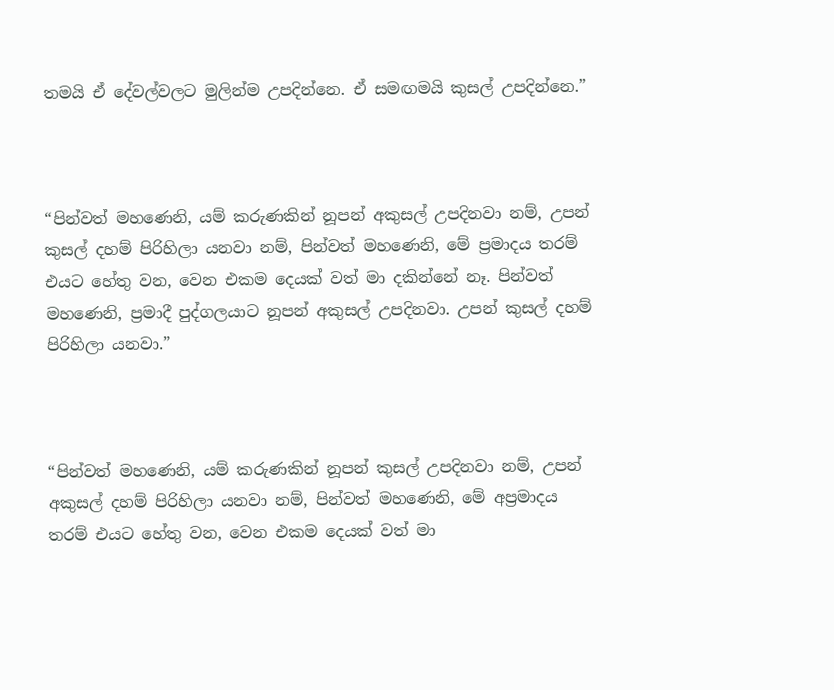තමයි ඒ දේවල්වලට මුලින්ම උපදින්නෙ. ඒ සමඟමයි කුසල් උපදින්නෙ.”



“පින්වත් මහණෙනි, යම් කරුණකින් නූපන් අකුසල් උපදිනවා නම්, උපන් කුසල් දහම් පිරිහිලා යනවා නම්, පින්වත් මහණෙනි, මේ ප්‍රමාදය තරම් එයට හේතු වන, වෙන එකම දෙයක් වත් මා දකින්නේ නෑ. පින්වත් මහණෙනි, ප්‍රමාදී පුද්ගලයාට නූපන් අකුසල් උපදිනවා. උපන් කුසල් දහම් පිරිහිලා යනවා.”



“පින්වත් මහණෙනි, යම් කරුණකින් නූපන් කුසල් උපදිනවා නම්, උපන් අකුසල් දහම් පිරිහිලා යනවා නම්, පින්වත් මහණෙනි, මේ අප්‍රමාදය තරම් එයට හේතු වන, වෙන එකම දෙයක් වත් මා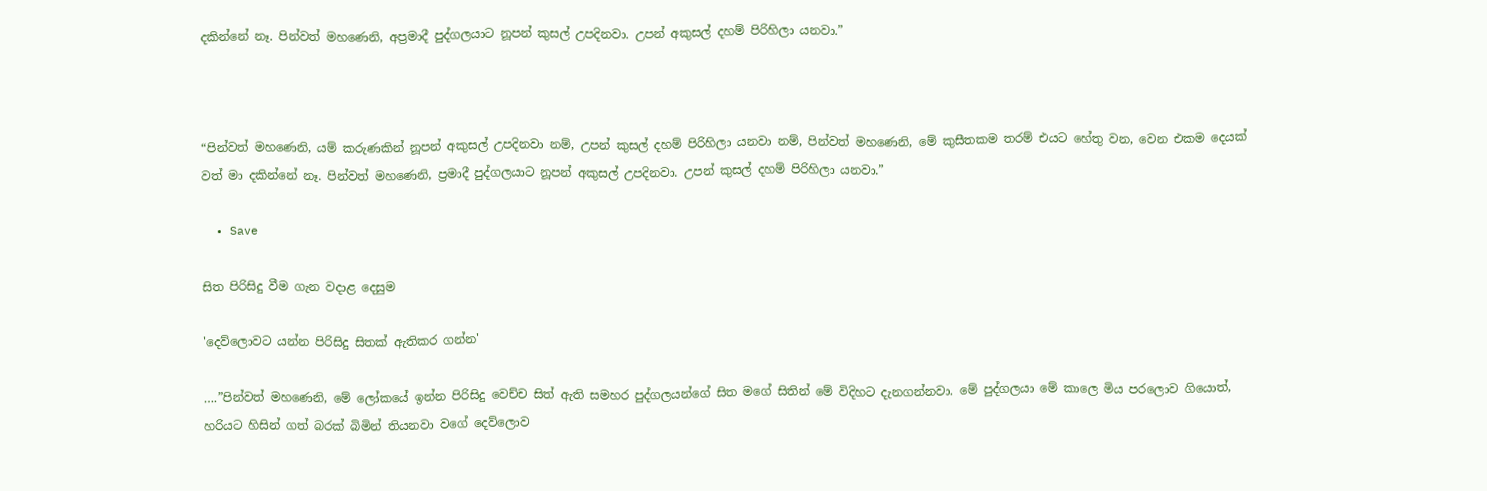දකින්නේ නෑ. පින්වත් මහණෙනි, අප්‍රමාදී පුද්ගලයාට නූපන් කුසල් උපදිනවා. උපන් අකුසල් දහම් පිරිහිලා යනවා.”



“පින්වත් මහණෙනි, යම් කරුණකින් නූපන් අකුසල් උපදිනවා නම්, උපන් කුසල් දහම් පිරිහිලා යනවා නම්, පින්වත් මහණෙනි, මේ කුසීතකම තරම් එයට හේතු වන, වෙන එකම දෙයක් වත් මා දකින්නේ නෑ. පින්වත් මහණෙනි, ප්‍රමාදී පුද්ගලයාට නූපන් අකුසල් උපදිනවා. උපන් කුසල් දහම් පිරිහිලා යනවා.”

  • Save

සිත පිරිසිදු වීම ගැන වදාළ දෙසුම

'දෙව්ලොවට යන්න පිරිසිදු සිතක් ඇතිකර ගන්න'

….”පින්වත් මහණෙනි, මේ ලෝකයේ ඉන්න පිරිසිදු වෙච්ච සිත් ඇති සමහර පුද්ගලයන්ගේ සිත මගේ සිතින් මේ විදිහට දැනගන්නවා. මේ පුද්ගලයා මේ කාලෙ මිය පරලොව ගියොත්, හරියට හිසින් ගත් බරක් බිමින් තියනවා වගේ දෙව්ලොව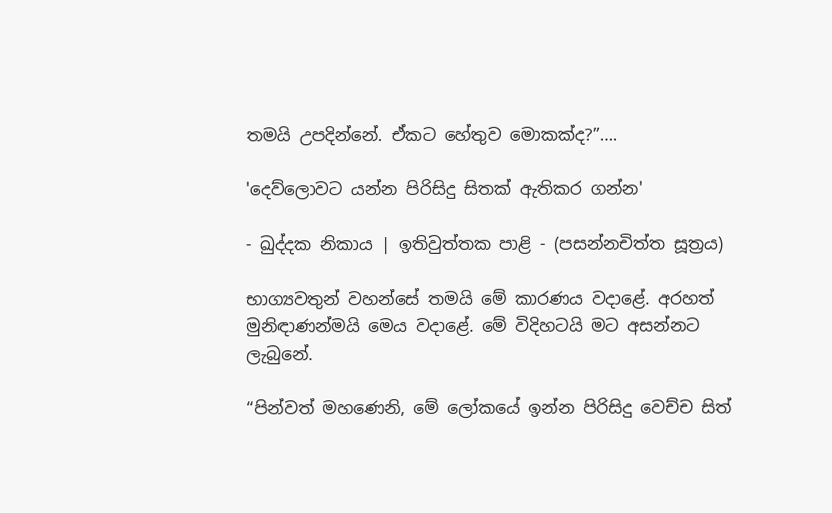තමයි උපදින්නේ. ඒකට හේතුව මොකක්ද?”….

'දෙව්ලොවට යන්න පිරිසිදු සිතක් ඇතිකර ගන්න'

- ඛුද්දක නිකාය | ඉතිවුත්තක පාළි - (පසන්නචිත්ත සූත්‍රය)

භාග්‍යවතුන් වහන්සේ තමයි මේ කාරණය වදාළේ. අරහත් මුනිඳාණන්මයි මෙය වදාළේ. මේ විදිහටයි මට අසන්නට ලැබුනේ.

“පින්වත් මහණෙනි, මේ ලෝකයේ ඉන්න පිරිසිදු වෙච්ච සිත්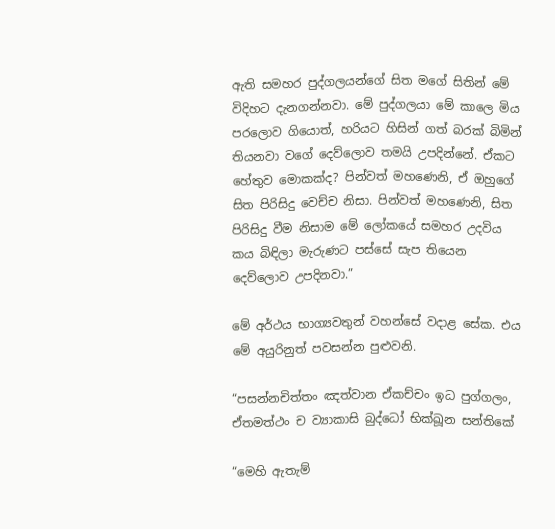ඇති සමහර පුද්ගලයන්ගේ සිත මගේ සිතින් මේ විදිහට දැනගන්නවා. මේ පුද්ගලයා මේ කාලෙ මිය පරලොව ගියොත්, හරියට හිසින් ගත් බරක් බිමින් තියනවා වගේ දෙව්ලොව තමයි උපදින්නේ. ඒකට හේතුව මොකක්ද? පින්වත් මහණෙනි, ඒ ඔහුගේ සිත පිරිසිදු වෙච්ච නිසා. පින්වත් මහණෙනි, සිත පිරිසිදු වීම නිසාම මේ ලෝකයේ සමහර උදවිය කය බිඳිලා මැරුණට පස්සේ සැප තියෙන දෙව්ලොව උපදිනවා.”

මේ අර්ථය භාග්‍යවතුන් වහන්සේ වදාළ සේක. එය මේ අයුරිනුත් පවසන්න පුළුවනි.

“පසන්නචිත්තං ඤත්වාන ඒකච්චං ඉධ පුග්ගලං,
ඒතමත්ථං ච ව්‍යාකාසි බුද්ධෝ භික්ඛූන සන්තිකේ

“මෙහි ඇතැම්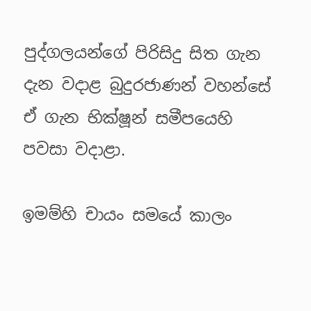පුද්ගලයන්ගේ පිරිසිදු සිත ගැන දැන වදාළ බුදුරජාණන් වහන්සේ ඒ ගැන භික්ෂූන් සමීපයෙහි පවසා වදාළා.

ඉමම්හි චායං සමයේ කාලං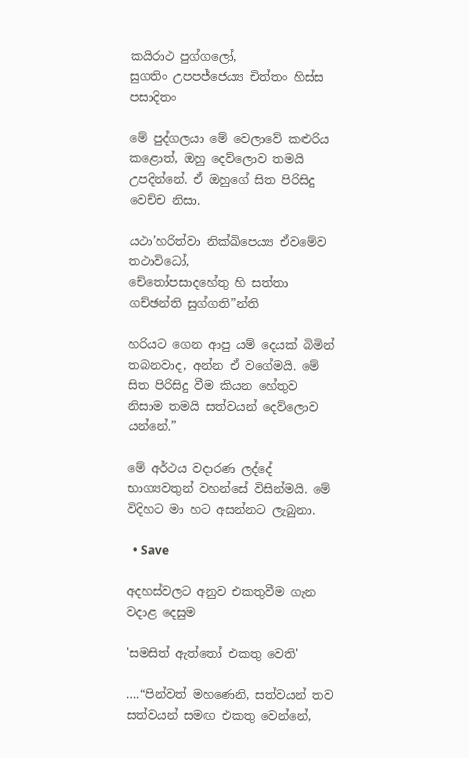කයිරාථ පුග්ගලෝ,
සුගතිං උපපජ්ජෙය්‍ය චිත්තං හිස්ස පසාදිතං

මේ පුද්ගලයා මේ වෙලාවේ කළුරිය කළොත්, ඔහු දෙව්ලොව තමයි උපදින්නේ. ඒ ඔහුගේ සිත පිරිසිදු වෙච්ච නිසා.

යථා’හරිත්වා නික්ඛිපෙය්‍ය ඒවමේව තථාවිධෝ,
චේතෝපසාදහේතු හි සත්තා ගච්ඡන්ති සුග්ගති”න්ති

හරියට ගෙන ආපු යම් දෙයක් බිමින් තබනවාද, අන්න ඒ වගේමයි. මේ සිත පිරිසිදු වීම කියන හේතුව නිසාම තමයි සත්වයන් දෙව්ලොව යන්නේ.”

මේ අර්ථය වදාරණ ලද්දේ භාග්‍යවතුන් වහන්සේ විසින්මයි. මේ විදිහට මා හට අසන්නට ලැබුනා.

  • Save

අදහස්වලට අනුව එකතුවීම ගැන වදාළ දෙසුම

'සමසිත් ඇත්තෝ එකතු වෙති'

….“පින්වත් මහණෙනි, සත්වයන් තව සත්වයන් සමඟ එකතු වෙන්නේ,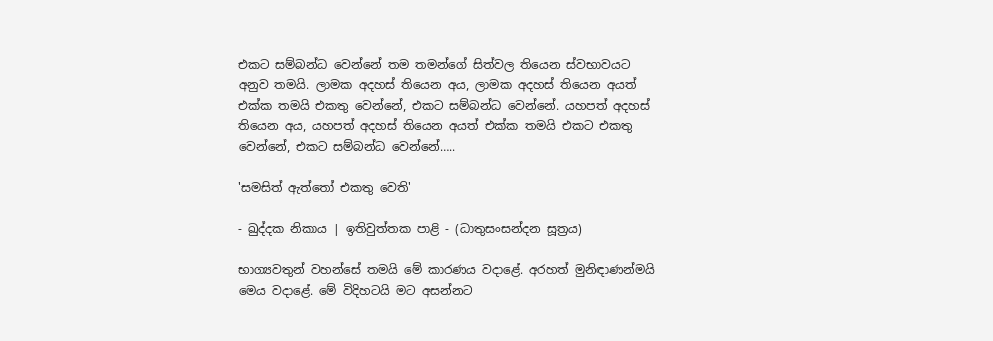එකට සම්බන්ධ වෙන්නේ තම තමන්ගේ සිත්වල තියෙන ස්වභාවයට අනුව තමයි. ලාමක අදහස් තියෙන අය, ලාමක අදහස් තියෙන අයත් එක්ක තමයි එකතු වෙන්නේ, එකට සම්බන්ධ වෙන්නේ. යහපත් අදහස් තියෙන අය, යහපත් අදහස් තියෙන අයත් එක්ක තමයි එකට එකතු වෙන්නේ, එකට සම්බන්ධ වෙන්නේ…..

'සමසිත් ඇත්තෝ එකතු වෙති'

- ඛුද්දක නිකාය | ඉතිවුත්තක පාළි - (ධාතුසංසන්දන සූත්‍රය)

භාග්‍යවතුන් වහන්සේ තමයි මේ කාරණය වදාළේ. අරහත් මුනිඳාණන්මයි මෙය වදාළේ. මේ විදිහටයි මට අසන්නට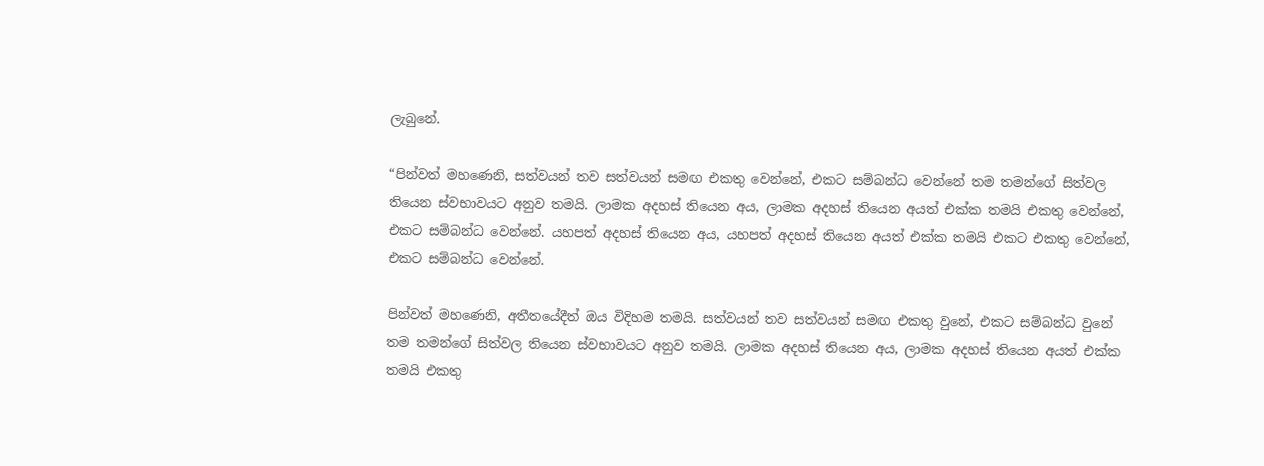ලැබුනේ.

“පින්වත් මහණෙනි, සත්වයන් තව සත්වයන් සමඟ එකතු වෙන්නේ, එකට සම්බන්ධ වෙන්නේ තම තමන්ගේ සිත්වල තියෙන ස්වභාවයට අනුව තමයි. ලාමක අදහස් තියෙන අය, ලාමක අදහස් තියෙන අයත් එක්ක තමයි එකතු වෙන්නේ, එකට සම්බන්ධ වෙන්නේ. යහපත් අදහස් තියෙන අය, යහපත් අදහස් තියෙන අයත් එක්ක තමයි එකට එකතු වෙන්නේ, එකට සම්බන්ධ වෙන්නේ.

පින්වත් මහණෙනි, අතීතයේදීත් ඔය විදිහම තමයි. සත්වයන් තව සත්වයන් සමඟ එකතු වුනේ, එකට සම්බන්ධ වුනේ තම තමන්ගේ සිත්වල තියෙන ස්වභාවයට අනුව තමයි. ලාමක අදහස් තියෙන අය, ලාමක අදහස් තියෙන අයත් එක්ක තමයි එකතු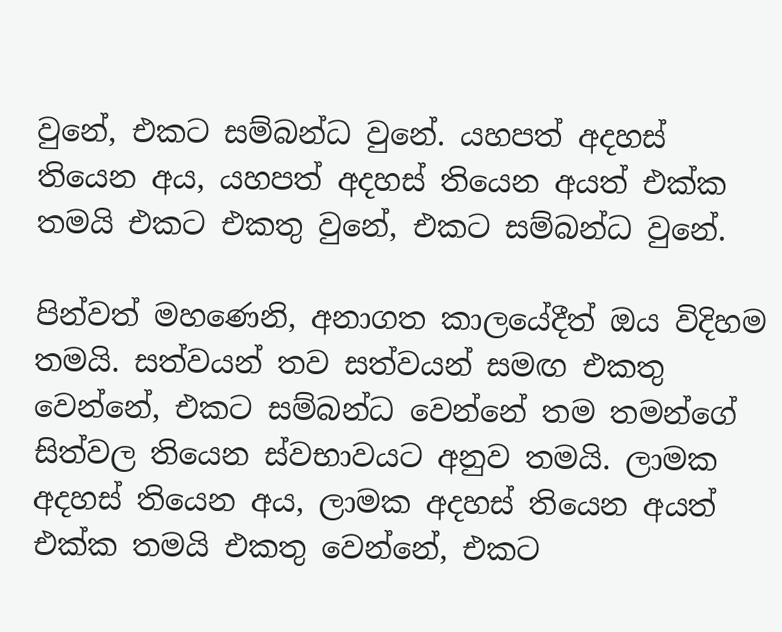වුනේ, එකට සම්බන්ධ වුනේ. යහපත් අදහස් තියෙන අය, යහපත් අදහස් තියෙන අයත් එක්ක තමයි එකට එකතු වුනේ, එකට සම්බන්ධ වුනේ.

පින්වත් මහණෙනි, අනාගත කාලයේදීත් ඔය විදිහම තමයි. සත්වයන් තව සත්වයන් සමඟ එකතු වෙන්නේ, එකට සම්බන්ධ වෙන්නේ තම තමන්ගේ සිත්වල තියෙන ස්වභාවයට අනුව තමයි. ලාමක අදහස් තියෙන අය, ලාමක අදහස් තියෙන අයත් එක්ක තමයි එකතු වෙන්නේ, එකට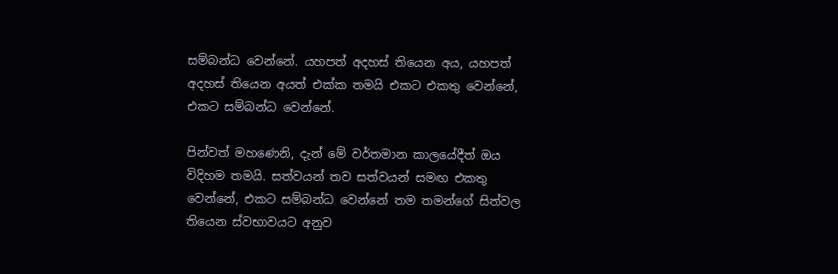සම්බන්ධ වෙන්නේ. යහපත් අදහස් තියෙන අය, යහපත් අදහස් තියෙන අයත් එක්ක තමයි එකට එකතු වෙන්නේ, එකට සම්බන්ධ වෙන්නේ.

පින්වත් මහණෙනි, දැන් මේ වර්තමාන කාලයේදීත් ඔය විදිහම තමයි. සත්වයන් තව සත්වයන් සමඟ එකතු වෙන්නේ, එකට සම්බන්ධ වෙන්නේ තම තමන්ගේ සිත්වල තියෙන ස්වභාවයට අනුව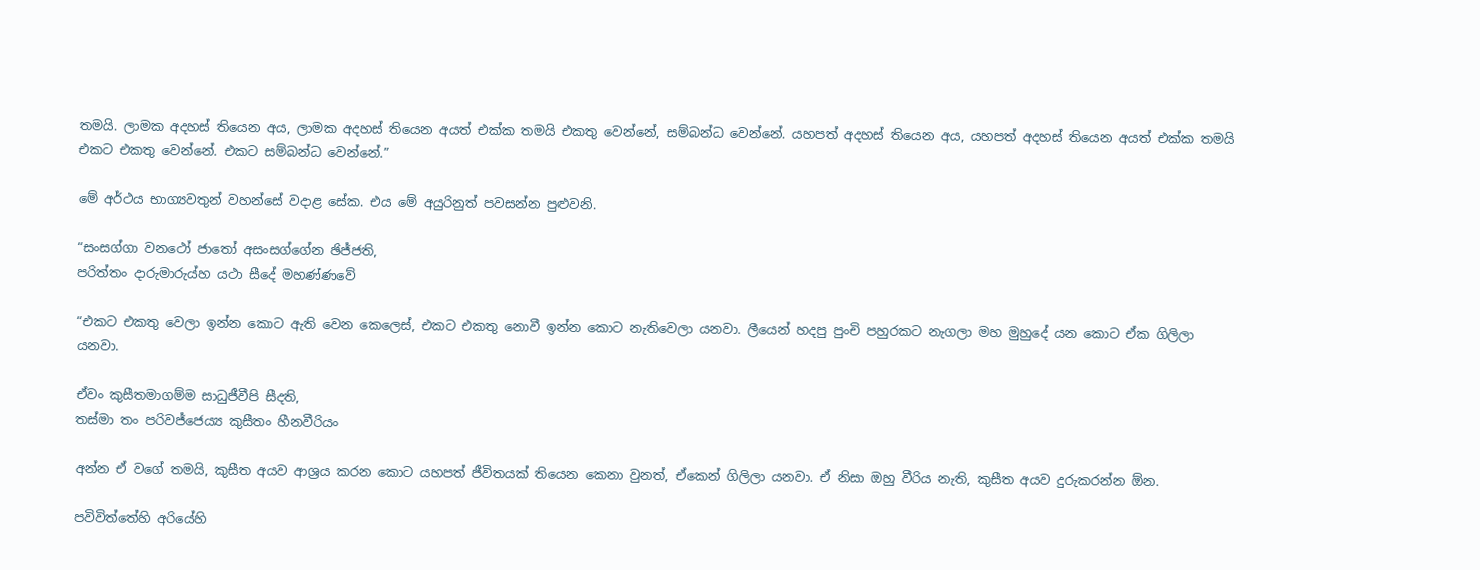තමයි. ලාමක අදහස් තියෙන අය, ලාමක අදහස් තියෙන අයත් එක්ක තමයි එකතු වෙන්නේ, සම්බන්ධ වෙන්නේ. යහපත් අදහස් තියෙන අය, යහපත් අදහස් තියෙන අයත් එක්ක තමයි එකට එකතු වෙන්නේ. එකට සම්බන්ධ වෙන්නේ.”

මේ අර්ථය භාග්‍යවතුන් වහන්සේ වදාළ සේක. එය මේ අයුරිනුත් පවසන්න පුළුවනි.

“සංසග්ගා වනථෝ ජාතෝ අසංසග්ගේන ඡිජ්ජති,
පරිත්තං දාරුමාරුය්හ යථා සීදේ මහණ්ණවේ

“එකට එකතු වෙලා ඉන්න කොට ඇති වෙන කෙලෙස්, එකට එකතු නොවී ඉන්න කොට නැතිවෙලා යනවා. ලීයෙන් හදපු පුංචි පහුරකට නැගලා මහ මුහුදේ යන කොට ඒක ගිලිලා යනවා.

ඒවං කුසීතමාගම්ම සාධුජීවීපි සීදති,
තස්මා තං පරිවජ්ජෙය්‍ය කුසීතං හීනවීරියං

අන්න ඒ වගේ තමයි, කුසීත අයව ආශ්‍රය කරන කොට යහපත් ජීවිතයක් තියෙන කෙනා වුනත්, ඒකෙන් ගිලිලා යනවා. ඒ නිසා ඔහු වීරිය නැති, කුසීත අයව දුරුකරන්න ඕන.

පවිවිත්තේහි අරියේහි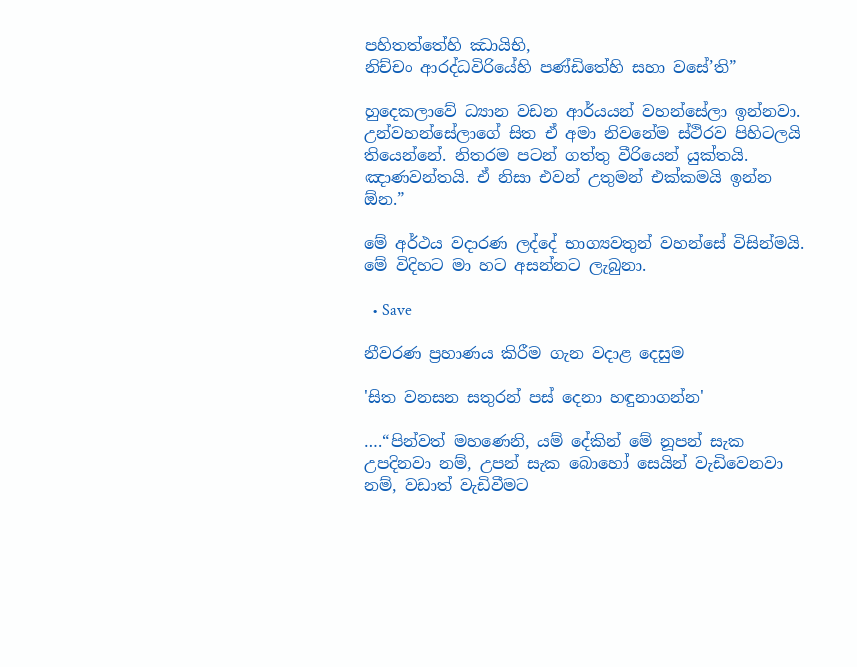පහිතත්තේහි ඣායිභි,
නිච්චං ආරද්ධවිරියේහි පණ්ඩිතේහි සහා වසේ’ති”

හුදෙකලාවේ ධ්‍යාන වඩන ආර්යයන් වහන්සේලා ඉන්නවා. උන්වහන්සේලාගේ සිත ඒ අමා නිවනේම ස්ථිරව පිහිටලයි තියෙන්නේ. නිතරම පටන් ගත්තු වීරියෙන් යුක්තයි. ඤාණවන්තයි. ඒ නිසා එවන් උතුමන් එක්කමයි ඉන්න ඕන.”

මේ අර්ථය වදාරණ ලද්දේ භාග්‍යවතුන් වහන්සේ විසින්මයි. මේ විදිහට මා හට අසන්නට ලැබුනා.

  • Save

නීවරණ ප්‍රහාණය කිරීම ගැන වදාළ දෙසුම

'සිත වනසන සතුරන් පස් දෙනා හඳුනාගන්න'

….“පින්වත් මහණෙනි, යම් දේකින් මේ නූපන් සැක උපදිනවා නම්, උපන් සැක බොහෝ සෙයින් වැඩිවෙනවා නම්, වඩාත් වැඩිවීමට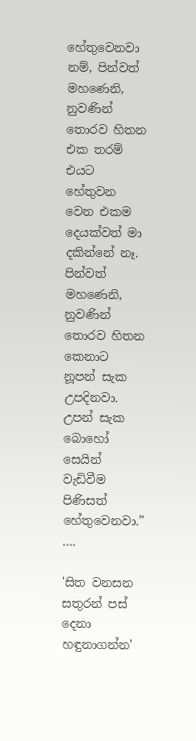හේතුවෙනවා නම්, පින්වත් මහණෙනි, නුවණින් තොරව හිතන එක තරම් එයට හේතුවන වෙන එකම දෙයක්වත් මා දකින්නේ නෑ. පින්වත් මහණෙනි, නුවණින් තොරව හිතන කෙනාට නූපන් සැක උපදිනවා. උපන් සැක බොහෝ සෙයින් වැඩිවීම පිණිසත් හේතුවෙනවා.” ….

'සිත වනසන සතුරන් පස් දෙනා හඳුනාගන්න'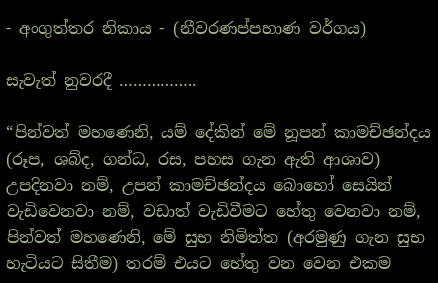- අංගුත්තර නිකාය - (නීවරණප්පහාණ වර්ගය)

සැවැත් නුවරදී ……………..

“පින්වත් මහණෙනි, යම් දේකින් මේ නූපන් කාමච්ඡන්දය (රූප, ශබ්ද, ගන්ධ, රස, පහස ගැන ඇති ආශාව) උපදිනවා නම්, උපන් කාමච්ඡන්දය බොහෝ සෙයින් වැඩිවෙනවා නම්, වඩාත් වැඩිවීමට හේතු වෙනවා නම්, පින්වත් මහණෙනි, මේ සුභ නිමිත්ත (අරමුණු ගැන සුභ හැටියට සිතීම) තරම් එයට හේතු වන වෙන එකම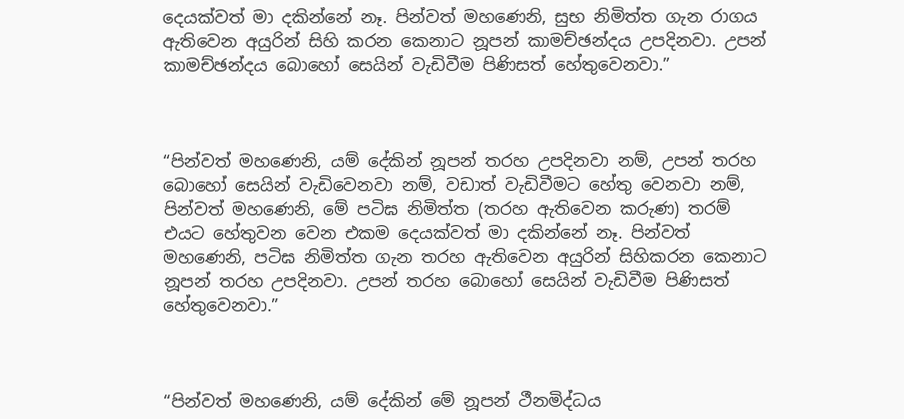දෙයක්වත් මා දකින්නේ නෑ. පින්වත් මහණෙනි, සුභ නිමිත්ත ගැන රාගය ඇතිවෙන අයුරින් සිහි කරන කෙනාට නූපන් කාමච්ඡන්දය උපදිනවා. උපන් කාමච්ඡන්දය බොහෝ සෙයින් වැඩිවීම පිණිසත් හේතුවෙනවා.”



“පින්වත් මහණෙනි, යම් දේකින් නූපන් තරහ උපදිනවා නම්, උපන් තරහ බොහෝ සෙයින් වැඩිවෙනවා නම්, වඩාත් වැඩිවීමට හේතු වෙනවා නම්, පින්වත් මහණෙනි, මේ පටිඝ නිමිත්ත (තරහ ඇතිවෙන කරුණ) තරම් එයට හේතුවන වෙන එකම දෙයක්වත් මා දකින්නේ නෑ. පින්වත් මහණෙනි, පටිඝ නිමිත්ත ගැන තරහ ඇතිවෙන අයුරින් සිහිකරන කෙනාට නූපන් තරහ උපදිනවා. උපන් තරහ බොහෝ සෙයින් වැඩිවීම පිණිසත් හේතුවෙනවා.”



“පින්වත් මහණෙනි, යම් දේකින් මේ නූපන් ථීනමිද්ධය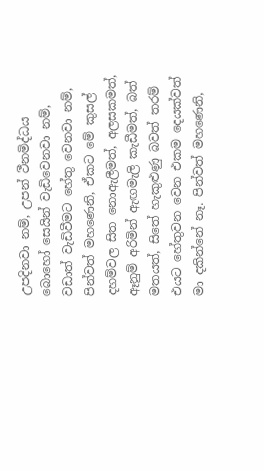උපදිනවා නම්, උපන් ථීනමිද්ධය බොහෝ සෙයින් වැඩිවෙනවා නම්, වඩාත් වැඩිවීමට හේතු වෙනවා නම්, පින්වත් මහණෙනි, ඒකට මේ කුසල් දහම්වල සිත නොඇලීමත්, අලසකමත්, ඈනුම් අරිමින් ඇඟමැලි කැඩීමත්, බත් මතයත්, සිතේ හැකුළුණු බවත් තරම් එයට හේතුවන වෙන එකම දෙයක්වත් මා දකින්නේ නෑ. පින්වත් මහණෙනි,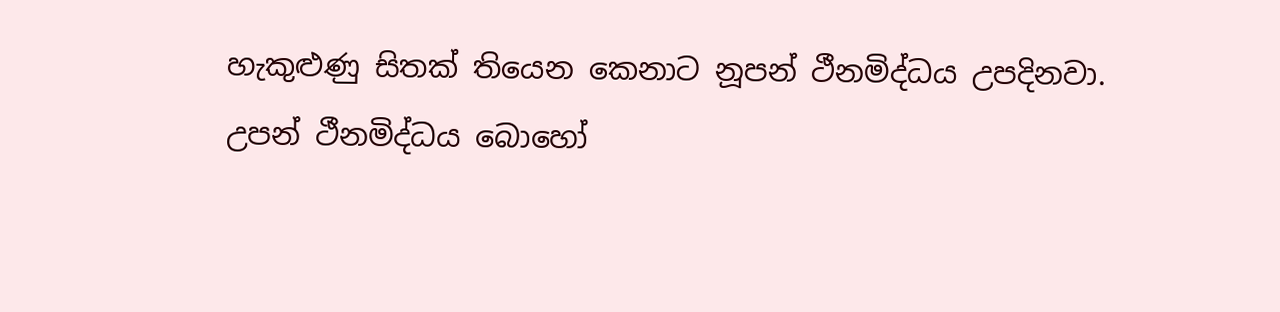හැකුළුණු සිතක් තියෙන කෙනාට නූපන් ථීනමිද්ධය උපදිනවා. උපන් ථීනමිද්ධය බොහෝ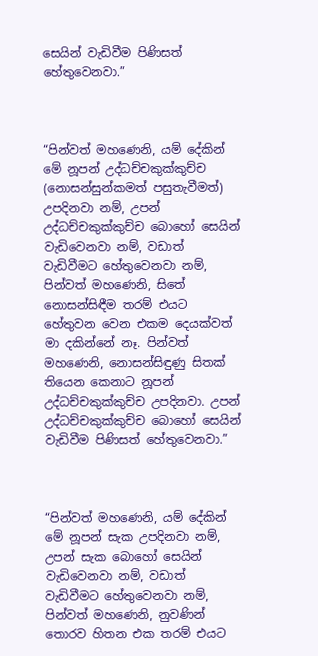සෙයින් වැඩිවීම පිණිසත් හේතුවෙනවා.”



“පින්වත් මහණෙනි, යම් දේකින් මේ නූපන් උද්ධච්චකුක්කුච්ච (නොසන්සුන්කමත් පසුතැවීමත්) උපදිනවා නම්, උපන් උද්ධච්චකුක්කුච්ච බොහෝ සෙයින් වැඩිවෙනවා නම්, වඩාත් වැඩිවීමට හේතුවෙනවා නම්, පින්වත් මහණෙනි, සිතේ නොසන්සිඳීම තරම් එයට හේතුවන වෙන එකම දෙයක්වත් මා දකින්නේ නෑ. පින්වත් මහණෙනි, නොසන්සිඳුණු සිතක් තියෙන කෙනාට නූපන් උද්ධච්චකුක්කුච්ච උපදිනවා. උපන් උද්ධච්චකුක්කුච්ච බොහෝ සෙයින් වැඩිවීම පිණිසත් හේතුවෙනවා.”



“පින්වත් මහණෙනි, යම් දේකින් මේ නූපන් සැක උපදිනවා නම්, උපන් සැක බොහෝ සෙයින් වැඩිවෙනවා නම්, වඩාත් වැඩිවීමට හේතුවෙනවා නම්, පින්වත් මහණෙනි, නුවණින් තොරව හිතන එක තරම් එයට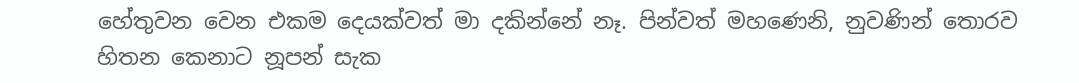හේතුවන වෙන එකම දෙයක්වත් මා දකින්නේ නෑ. පින්වත් මහණෙනි, නුවණින් තොරව හිතන කෙනාට නූපන් සැක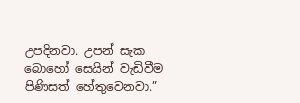උපදිනවා. උපන් සැක බොහෝ සෙයින් වැඩිවීම පිණිසත් හේතුවෙනවා.”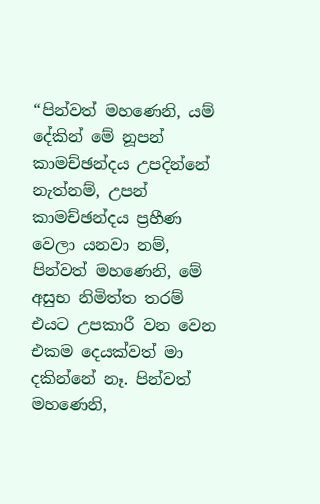“පින්වත් මහණෙනි, යම් දේකින් මේ නූපන් කාමච්ඡන්දය උපදින්නේ නැත්නම්, උපන් කාමච්ඡන්දය ප්‍රහීණ වෙලා යනවා නම්, පින්වත් මහණෙනි, මේ අසුභ නිමිත්ත තරම් එයට උපකාරී වන වෙන එකම දෙයක්වත් මා දකින්නේ නෑ. පින්වත් මහණෙනි,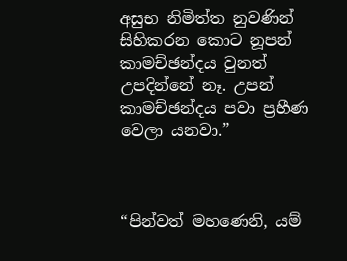අසුභ නිමිත්ත නුවණින් සිහිකරන කොට නූපන් කාමච්ඡන්දය වුනත් උපදින්නේ නෑ. උපන් කාමච්ඡන්දය පවා ප්‍රහීණ වෙලා යනවා.”



“පින්වත් මහණෙනි, යම්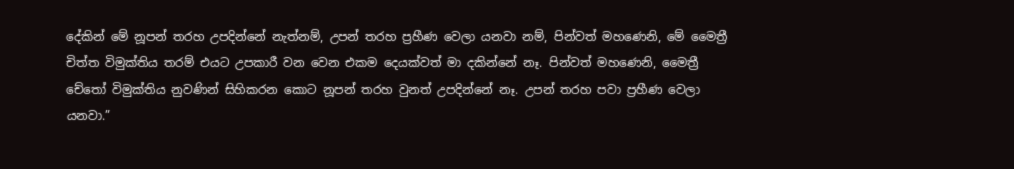දේකින් මේ නූපන් තරහ උපදින්නේ නැත්නම්, උපන් තරහ ප්‍රහීණ වෙලා යනවා නම්, පින්වත් මහණෙනි, මේ මෛත්‍රී චිත්ත විමුක්තිය තරම් එයට උපකාරී වන වෙන එකම දෙයක්වත් මා දකින්නේ නෑ. පින්වත් මහණෙනි, මෛත්‍රී චේතෝ විමුක්තිය නුවණින් සිහිකරන කොට නූපන් තරහ වුනත් උපදින්නේ නෑ. උපන් තරහ පවා ප්‍රහීණ වෙලා යනවා.”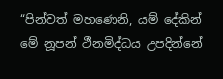“පින්වත් මහණෙනි, යම් දේකින් මේ නූපන් ථීනමිද්ධය උපදින්නේ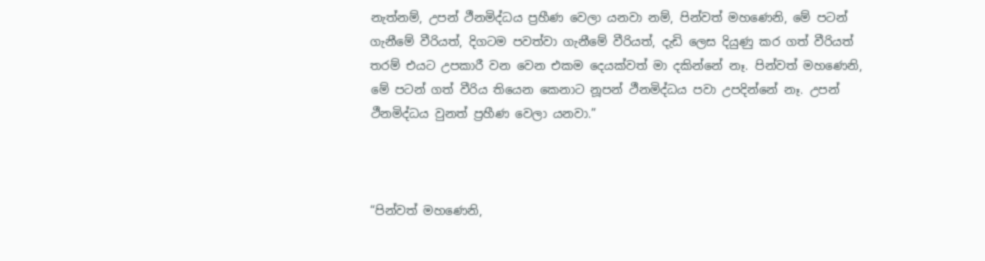නැත්නම්, උපන් ථීනමිද්ධය ප්‍රහීණ වෙලා යනවා නම්, පින්වත් මහණෙනි, මේ පටන් ගැනීමේ වීරියත්, දිගටම පවත්වා ගැනීමේ වීරියත්, දැඩි ලෙස දියුණු කර ගත් වීරියත් තරම් එයට උපකාරී වන වෙන එකම දෙයක්වත් මා දකින්නේ නෑ. පින්වත් මහණෙනි, මේ පටන් ගත් වීරිය තියෙන කෙනාට නූපන් ථීනමිද්ධය පවා උපදින්නේ නෑ. උපන් ථීනමිද්ධය වුනත් ප්‍රහීණ වෙලා යනවා.”



“පින්වත් මහණෙනි,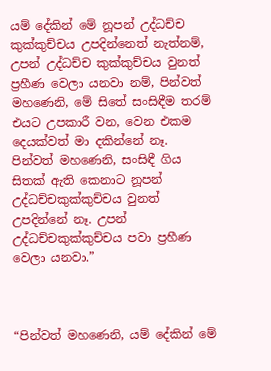යම් දේකින් මේ නූපන් උද්ධච්ච කුක්කුච්චය උපදින්නෙත් නැත්නම්, උපන් උද්ධච්ච කුක්කුච්චය වුනත් ප්‍රහීණ වෙලා යනවා නම්, පින්වත් මහණෙනි, මේ සිතේ සංසිඳීම තරම් එයට උපකාරී වන, වෙන එකම දෙයක්වත් මා දකින්නේ නෑ. පින්වත් මහණෙනි, සංසිඳී ගිය සිතක් ඇති කෙනාට නූපන් උද්ධච්චකුක්කුච්චය වුනත් උපදින්නේ නෑ. උපන් උද්ධච්චකුක්කුච්චය පවා ප්‍රහීණ වෙලා යනවා.”



“පින්වත් මහණෙනි, යම් දේකින් මේ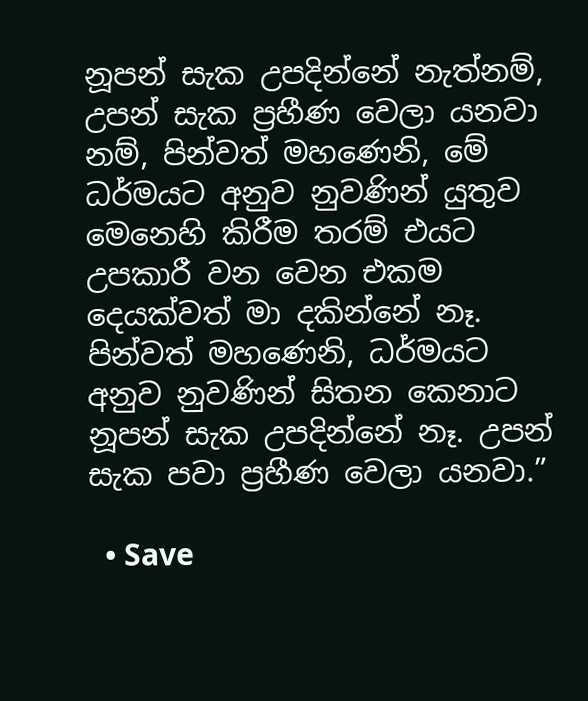නූපන් සැක උපදින්නේ නැත්නම්, උපන් සැක ප්‍රහීණ වෙලා යනවා නම්, පින්වත් මහණෙනි, මේ ධර්මයට අනුව නුවණින් යුතුව මෙනෙහි කිරීම තරම් එයට උපකාරී වන වෙන එකම දෙයක්වත් මා දකින්නේ නෑ. පින්වත් මහණෙනි, ධර්මයට අනුව නුවණින් සිතන කෙනාට නූපන් සැක උපදින්නේ නෑ. උපන් සැක පවා ප්‍රහීණ වෙලා යනවා.”

  • Save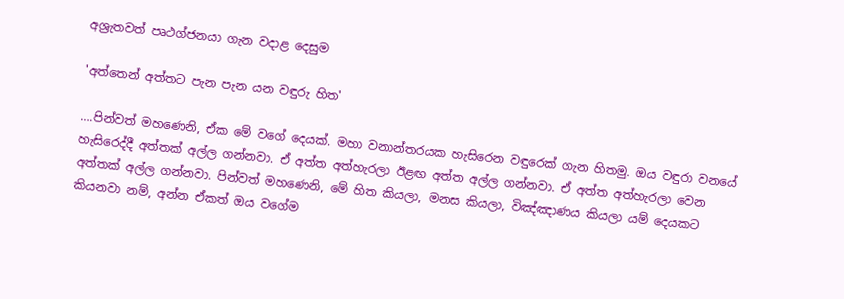අශ්‍රැතවත් පෘථග්ජනයා ගැන වදාළ දෙසුම

'අත්තෙන් අත්තට පැන පැන යන වඳුරු හිත'

….පින්වත් මහණෙනි, ඒක මේ වගේ දෙයක්. මහා වනාන්තරයක හැසිරෙන වඳුරෙක් ගැන හිතමු. ඔය වඳුරා වනයේ හැසිරෙද්දී අත්තක් අල්ල ගන්නවා. ඒ අත්ත අත්හැරලා ඊළඟ අත්ත අල්ල ගන්නවා. ඒ අත්ත අත්හැරලා වෙන අත්තක් අල්ල ගන්නවා. පින්වත් මහණෙනි, මේ හිත කියලා, මනස කියලා, විඤ්ඤාණය කියලා යම් දෙයකට කියනවා නම්, අන්න ඒකත් ඔය වගේම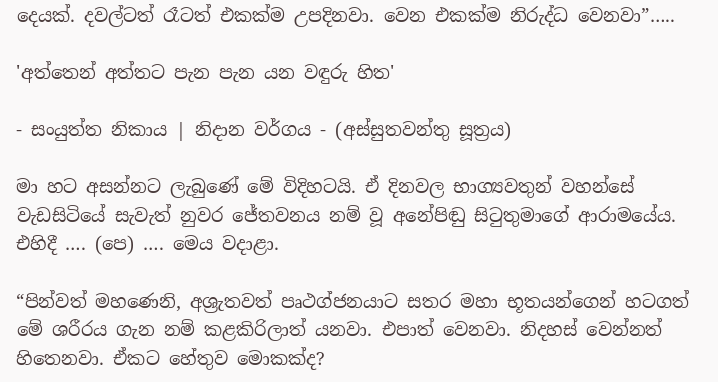දෙයක්. දවල්ටත් රෑටත් එකක්ම උපදිනවා. වෙන එකක්ම නිරුද්ධ වෙනවා”…..

'අත්තෙන් අත්තට පැන පැන යන වඳුරු හිත'

- සංයුත්ත නිකාය | නිදාන වර්ගය - (අස්සුතවන්තු සූත්‍රය)

මා හට අසන්නට ලැබුණේ මේ විදිහටයි. ඒ දිනවල භාග්‍යවතුන් වහන්සේ වැඩසිටියේ සැවැත් නුවර ජේතවනය නම් වූ අනේපිඬු සිටුතුමාගේ ආරාමයේය. එහිදී …. (පෙ) …. මෙය වදාළා.

“පින්වත් මහණෙනි, අශ්‍රැතවත් පෘථග්ජනයාට සතර මහා භූතයන්ගෙන් හටගත් මේ ශරීරය ගැන නම් කළකිරිලාත් යනවා. එපාත් වෙනවා. නිදහස් වෙන්නත් හිතෙනවා. ඒකට හේතුව මොකක්ද?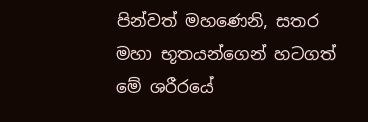පින්වත් මහණෙනි, සතර මහා භූතයන්ගෙන් හටගත් මේ ශරීරයේ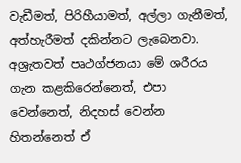වැඩීමත්, පිරිහීයාමත්, අල්ලා ගැනීමත්, අත්හැරීමත් දකින්නට ලැබෙනවා. අශ්‍රැතවත් පෘථග්ජනයා මේ ශරීරය ගැන කළකිරෙන්නෙත්, එපා වෙන්නෙත්, නිදහස් වෙන්න හිතන්නෙත් ඒ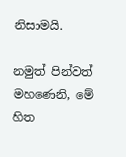නිසාමයි.

නමුත් පින්වත් මහණෙනි, මේ හිත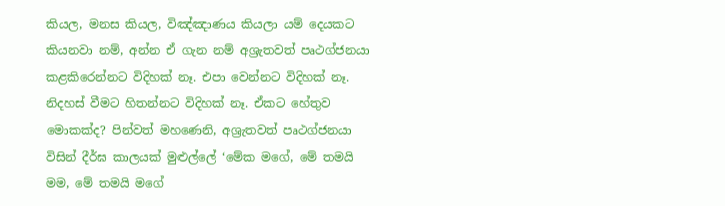කියල, මනස කියල, විඤ්ඤාණය කියලා යම් දෙයකට කියනවා නම්, අන්න ඒ ගැන නම් අශ්‍රැතවත් පෘථග්ජනයා කළකිරෙන්නට විදිහක් නෑ. එපා වෙන්නට විදිහක් නෑ. නිදහස් වීමට හිතන්නට විදිහක් නෑ. ඒකට හේතුව මොකක්ද? පින්වත් මහණෙනි, අශ්‍රැතවත් පෘථග්ජනයා විසින් දීර්ඝ කාලයක් මුළුල්ලේ ‘මේක මගේ, මේ තමයි මම, මේ තමයි මගේ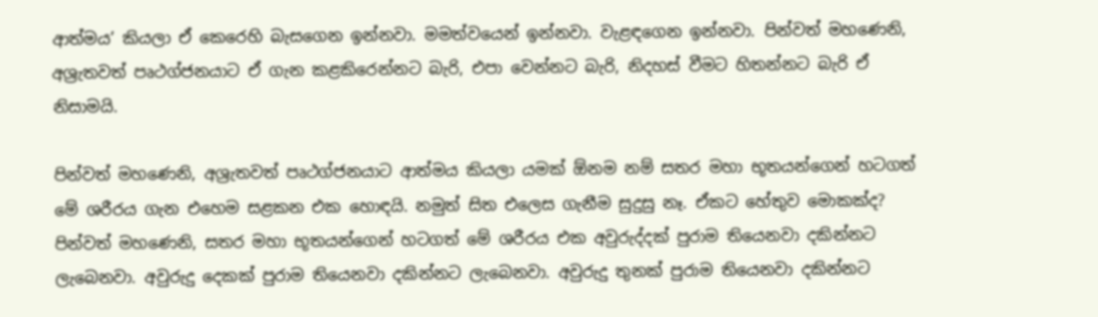ආත්මය’ කියලා ඒ කෙරෙහි බැසගෙන ඉන්නවා. මමත්වයෙන් ඉන්නවා. වැළඳගෙන ඉන්නවා. පින්වත් මහණෙනි, අශ්‍රැතවත් පෘථග්ජනයාට ඒ ගැන කළකිරෙන්නට බැරි, එපා වෙන්නට බැරි, නිදහස් වීමට හිතන්නට බැරි ඒ නිසාමයි.

පින්වත් මහණෙනි, අශ්‍රැතවත් පෘථග්ජනයාට ආත්මය කියලා යමක් ඕනම නම් සතර මහා භූතයන්ගෙන් හටගත් මේ ශරීරය ගැන එහෙම සළකන එක හොඳයි. නමුත් සිත එලෙස ගැනීම සුදුසු නෑ. ඒකට හේතුව මොකක්ද? පින්වත් මහණෙනි, සතර මහා භූතයන්ගෙන් හටගත් මේ ශරීරය එක අවුරුද්දක් පුරාම තියෙනවා දකින්නට ලැබෙනවා. අවුරුදු දෙකක් පුරාම තියෙනවා දකින්නට ලැබෙනවා. අවුරුදු තුනක් පුරාම තියෙනවා දකින්නට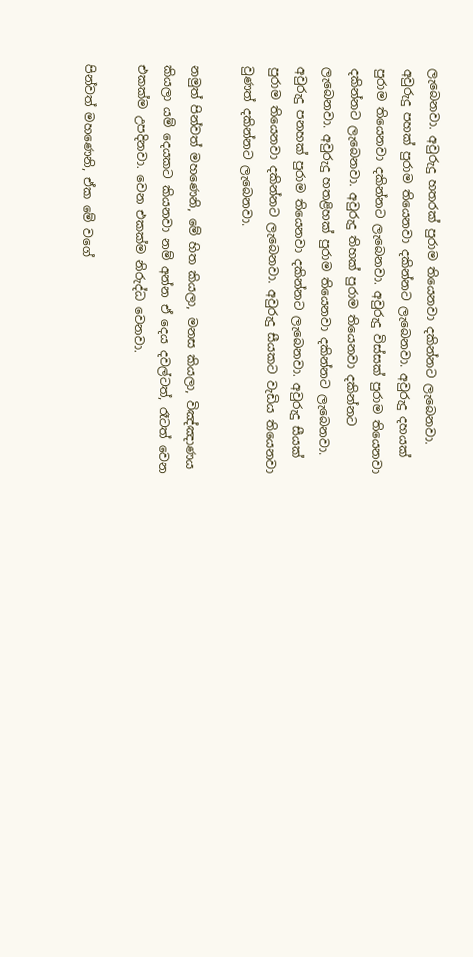ලැබෙනවා. අවුරුදු හතරක් පුරාම තියෙනවා දකින්නට ලැබෙනවා. අවුරුදු පහක් පුරාම තියෙනවා දකින්නට ලැබෙනවා. අවුරුදු දහයක් පුරාම තියෙනවා දකින්නට ලැබෙනවා. අවුරුදු විස්සක් පුරාම තියෙනවා දකින්නට ලැබෙනවා. අවුරුදු තිහක් පුරාම තියෙනවා දකින්නට ලැබෙනවා. අවුරුදු හතළිහක් පුරාම තියෙනවා දකින්නට ලැබෙනවා. අවුරුදු පනහක් පුරාම තියෙනවා දකින්නට ලැබෙනවා. අවුරුදු සීයක් පුරාම තියෙනවා දකින්නට ලැබෙනවා. අවුරුදු සීයකට වැඩිය තියෙනවා වුණත් දකින්නට ලැබෙනවා.

නමුත් පින්වත් මහණෙනි, මේ හිත කියලා, මනස කියලා, විඤ්ඤාණය කියලා යම් දෙයකට කියනවා නම් අන්න ඒ දෙය දවල්ටත්, රෑටත් වෙන එකක්ම උපදිනවා. වෙන එකක්ම නිරුද්ධ වෙනවා.

පින්වත් මහණෙනි, ඒක මේ වගේ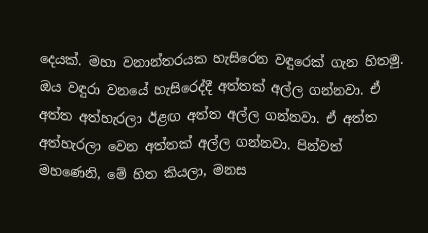දෙයක්. මහා වනාන්තරයක හැසිරෙන වඳුරෙක් ගැන හිතමු. ඔය වඳුරා වනයේ හැසිරෙද්දී අත්තක් අල්ල ගන්නවා. ඒ අත්ත අත්හැරලා ඊළඟ අත්ත අල්ල ගන්නවා. ඒ අත්ත අත්හැරලා වෙන අත්තක් අල්ල ගන්නවා. පින්වත් මහණෙනි, මේ හිත කියලා, මනස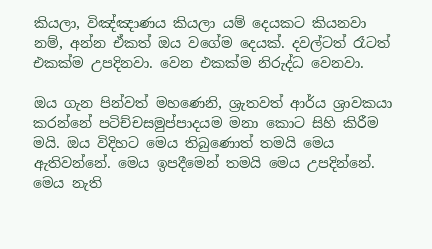කියලා, විඤ්ඤාණය කියලා යම් දෙයකට කියනවා නම්, අන්න ඒකත් ඔය වගේම දෙයක්. දවල්ටත් රෑටත් එකක්ම උපදිනවා. වෙන එකක්ම නිරුද්ධ වෙනවා.

ඔය ගැන පින්වත් මහණෙනි, ශ්‍රැතවත් ආර්ය ශ්‍රාවකයා කරන්නේ පටිච්චසමුප්පාදයම මනා කොට සිහි කිරීම මයි. ඔය විදිහට මෙය තිබුණොත් තමයි මෙය ඇතිවන්නේ. මෙය ඉපදීමෙන් තමයි මෙය උපදින්නේ. මෙය නැති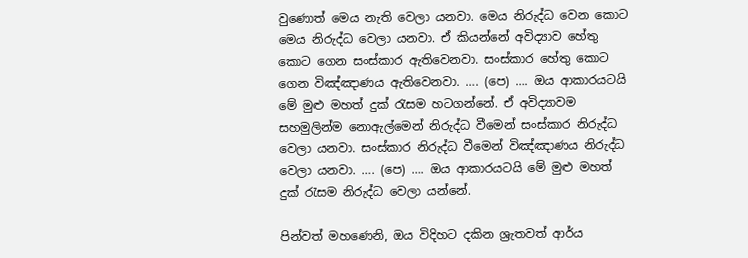වුණොත් මෙය නැති වෙලා යනවා. මෙය නිරුද්ධ වෙන කොට මෙය නිරුද්ධ වෙලා යනවා. ඒ කියන්නේ අවිද්‍යාව හේතු කොට ගෙන සංස්කාර ඇතිවෙනවා. සංස්කාර හේතු කොට ගෙන විඤ්ඤාණය ඇතිවෙනවා. …. (පෙ) …. ඔය ආකාරයටයි මේ මුළු මහත් දුක් රැසම හටගන්නේ. ඒ අවිද්‍යාවම සහමුලින්ම නොඇල්මෙන් නිරුද්ධ වීමෙන් සංස්කාර නිරුද්ධ වෙලා යනවා. සංස්කාර නිරුද්ධ වීමෙන් විඤ්ඤාණය නිරුද්ධ වෙලා යනවා. …. (පෙ) …. ඔය ආකාරයටයි මේ මුළු මහත් දුක් රැසම නිරුද්ධ වෙලා යන්නේ.

පින්වත් මහණෙනි, ඔය විදිහට දකින ශ්‍රැතවත් ආර්ය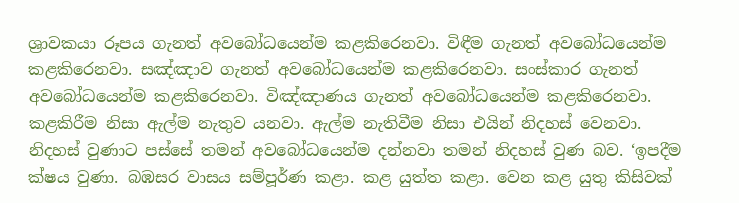ශ්‍රාවකයා රූපය ගැනත් අවබෝධයෙන්ම කළකිරෙනවා. විඳීම ගැනත් අවබෝධයෙන්ම කළකිරෙනවා. සඤ්ඤාව ගැනත් අවබෝධයෙන්ම කළකිරෙනවා. සංස්කාර ගැනත් අවබෝධයෙන්ම කළකිරෙනවා. විඤ්ඤාණය ගැනත් අවබෝධයෙන්ම කළකිරෙනවා. කළකිරීම නිසා ඇල්ම නැතුව යනවා. ඇල්ම නැතිවීම නිසා එයින් නිදහස් වෙනවා. නිදහස් වුණාට පස්සේ තමන් අවබෝධයෙන්ම දන්නවා තමන් නිදහස් වුණ බව. ‘ඉපදීම ක්ෂය වුණා. බඹසර වාසය සම්පූර්ණ කළා. කළ යුත්ත කළා. වෙන කළ යුතු කිසිවක්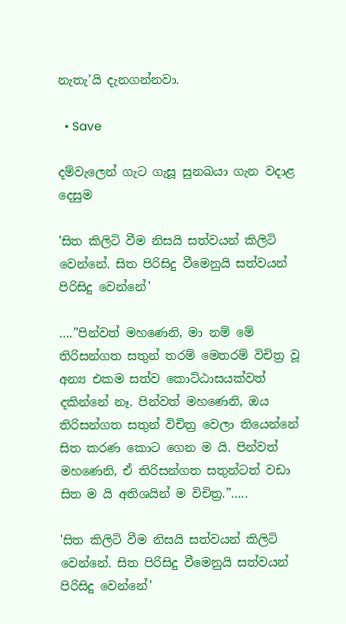නැතැ’යි දැනගන්නවා.

  • Save

දම්වැලෙන් ගැට ගැසූ සුනඛයා ගැන වදාළ දෙසුම

'සිත කිලිටි වීම නිසයි සත්වයන් කිලිටි වෙන්නේ. සිත පිරිසිදු වීමෙනුයි සත්වයන් පිරිසිදු වෙන්නේ'

….”පින්වත් මහණෙනි, මා නම් මේ තිරිසන්ගත සතුන් තරම් මෙතරම් විචිත්‍ර වූ අන්‍ය එකම සත්ව කොට්ඨාසයක්වත් දකින්නේ නෑ. පින්වත් මහණෙනි, ඔය තිරිසන්ගත සතුන් විචිත්‍ර වෙලා තියෙන්නේ සිත කරණ කොට ගෙන ම යි. පින්වත් මහණෙනි, ඒ තිරිසන්ගත සතුන්ටත් වඩා සිත ම යි අතිශයින් ම විචිත්‍ර.”…..

'සිත කිලිටි වීම නිසයි සත්වයන් කිලිටි වෙන්නේ. සිත පිරිසිදු වීමෙනුයි සත්වයන් පිරිසිදු වෙන්නේ'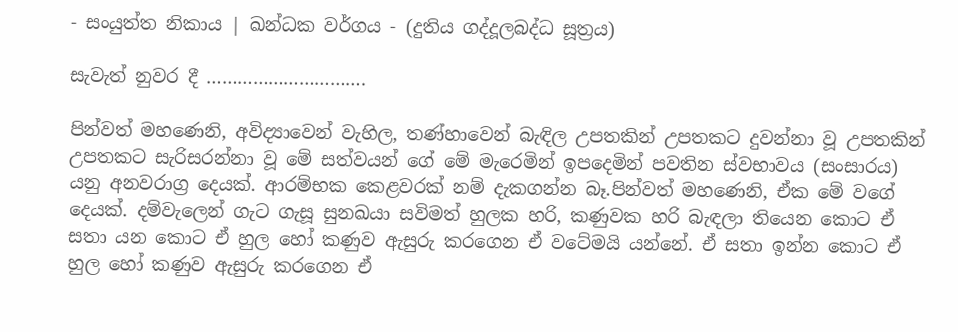- සංයුත්ත නිකාය | ඛන්ධක වර්ගය - (දුතිය ගද්දූලබද්ධ සූත්‍රය)

සැවැත් නුවර දී ………………………….

පින්වත් මහණෙනි, අවිද්‍යාවෙන් වැහිල, තණ්හාවෙන් බැඳිල උපතකින් උපතකට දුවන්නා වූ උපතකින් උපතකට සැරිසරන්නා වූ මේ සත්වයන් ගේ මේ මැරෙමින් ඉපදෙමින් පවතින ස්වභාවය (සංසාරය) යනු අනවරාග්‍ර දෙයක්. ආරම්භක කෙළවරක් නම් දැකගන්න බෑ.පින්වත් මහණෙනි, ඒක මේ වගේ දෙයක්. දම්වැලෙන් ගැට ගැසූ සුනඛයා සවිමත් හුලක හරි, කණුවක හරි බැඳලා තියෙන කොට ඒ සතා යන කොට ඒ හුල හෝ කණුව ඇසුරු කරගෙන ඒ වටේමයි යන්නේ. ඒ සතා ඉන්න කොට ඒ හුල හෝ කණුව ඇසුරු කරගෙන ඒ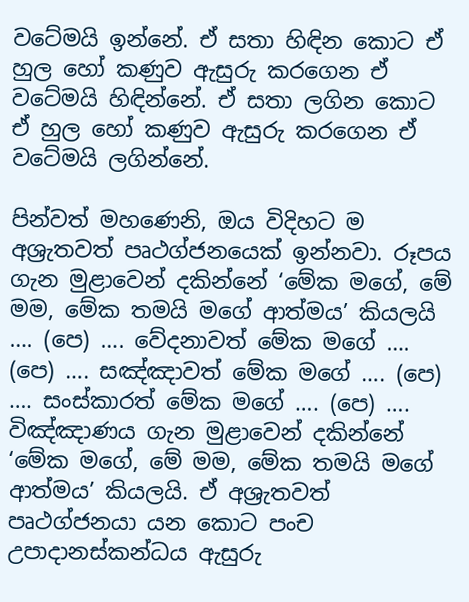වටේමයි ඉන්නේ. ඒ සතා හිඳින කොට ඒ හුල හෝ කණුව ඇසුරු කරගෙන ඒ වටේමයි හිඳින්නේ. ඒ සතා ලගින කොට ඒ හුල හෝ කණුව ඇසුරු කරගෙන ඒ වටේමයි ලගින්නේ.

පින්වත් මහණෙනි, ඔය විදිහට ම අශ්‍රැතවත් පෘථග්ජනයෙක් ඉන්නවා. රූපය ගැන මුළාවෙන් දකින්නේ ‘මේක මගේ, මේ මම, මේක තමයි මගේ ආත්මය’ කියලයි …. (පෙ) …. වේදනාවත් මේක මගේ …. (පෙ) …. සඤ්ඤාවත් මේක මගේ …. (පෙ) …. සංස්කාරත් මේක මගේ …. (පෙ) …. විඤ්ඤාණය ගැන මුළාවෙන් දකින්නේ ‘මේක මගේ, මේ මම, මේක තමයි මගේ ආත්මය’ කියලයි. ඒ අශ්‍රැතවත් පෘථග්ජනයා යන කොට පංච උපාදානස්කන්ධය ඇසුරු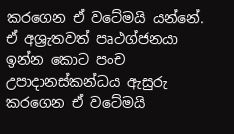කරගෙන ඒ වටේමයි යන්නේ. ඒ අශ්‍රැතවත් පෘථග්ජනයා ඉන්න කොට පංච උපාදානස්කන්ධය ඇසුරු කරගෙන ඒ වටේමයි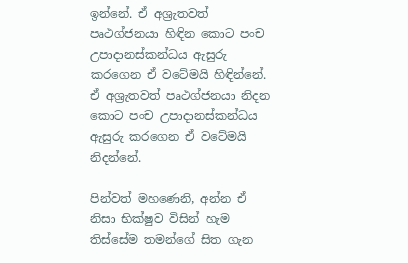ඉන්නේ. ඒ අශ්‍රැතවත් පෘථග්ජනයා හිඳින කොට පංච උපාදානස්කන්ධය ඇසුරු කරගෙන ඒ වටේමයි හිඳින්නේ. ඒ අශ්‍රැතවත් පෘථග්ජනයා නිදන කොට පංච උපාදානස්කන්ධය ඇසුරු කරගෙන ඒ වටේමයි නිදන්නේ.

පින්වත් මහණෙනි, අන්න ඒ නිසා භික්ෂුව විසින් හැම තිස්සේම තමන්ගේ සිත ගැන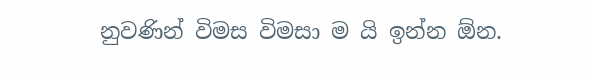නුවණින් විමස විමසා ම යි ඉන්න ඕන.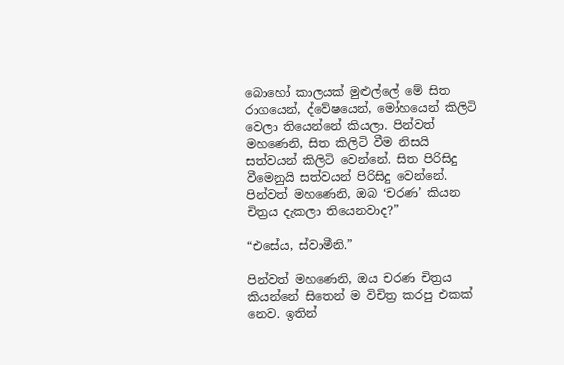බොහෝ කාලයක් මුළුල්ලේ මේ සිත රාගයෙන්, ද්වේෂයෙන්, මෝහයෙන් කිලිටි වෙලා තියෙන්නේ කියලා. පින්වත් මහණෙනි, සිත කිලිටි වීම නිසයි සත්වයන් කිලිටි වෙන්නේ. සිත පිරිසිදු වීමෙනුයි සත්වයන් පිරිසිදු වෙන්නේ. පින්වත් මහණෙනි, ඔබ ‘චරණ’ කියන චිත්‍රය දැකලා තියෙනවාද?”

“එසේය, ස්වාමීනි.”

පින්වත් මහණෙනි, ඔය චරණ චිත්‍රය කියන්නේ සිතෙන් ම විචිත්‍ර කරපු එකක් නෙව. ඉතින්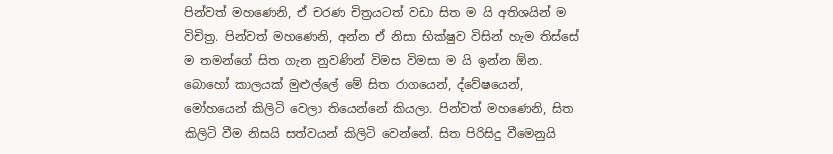පින්වත් මහණෙනි, ඒ චරණ චිත්‍රයටත් වඩා සිත ම යි අතිශයින් ම විචිත්‍ර. පින්වත් මහණෙනි, අන්න ඒ නිසා භික්ෂුව විසින් හැම තිස්සේ ම තමන්ගේ සිත ගැන නුවණින් විමස විමසා ම යි ඉන්න ඕන. බොහෝ කාලයක් මුළුල්ලේ මේ සිත රාගයෙන්, ද්වේෂයෙන්, මෝහයෙන් කිලිටි වෙලා තියෙන්නේ කියලා. පින්වත් මහණෙනි, සිත කිලිටි වීම නිසයි සත්වයන් කිලිටි වෙන්නේ. සිත පිරිසිදු වීමෙනුයි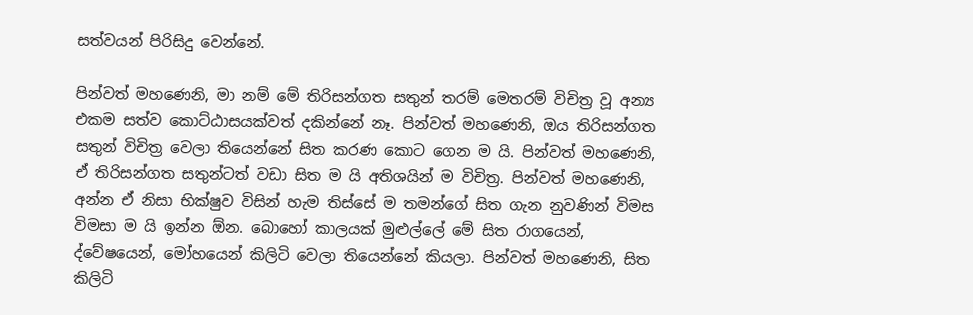සත්වයන් පිරිසිදු වෙන්නේ.

පින්වත් මහණෙනි, මා නම් මේ තිරිසන්ගත සතුන් තරම් මෙතරම් විචිත්‍ර වූ අන්‍ය එකම සත්ව කොට්ඨාසයක්වත් දකින්නේ නෑ. පින්වත් මහණෙනි, ඔය තිරිසන්ගත සතුන් විචිත්‍ර වෙලා තියෙන්නේ සිත කරණ කොට ගෙන ම යි. පින්වත් මහණෙනි, ඒ තිරිසන්ගත සතුන්ටත් වඩා සිත ම යි අතිශයින් ම විචිත්‍ර. පින්වත් මහණෙනි, අන්න ඒ නිසා භික්ෂුව විසින් හැම තිස්සේ ම තමන්ගේ සිත ගැන නුවණින් විමස විමසා ම යි ඉන්න ඕන. බොහෝ කාලයක් මුළුල්ලේ මේ සිත රාගයෙන්, ද්වේෂයෙන්, මෝහයෙන් කිලිටි වෙලා තියෙන්නේ කියලා. පින්වත් මහණෙනි, සිත කිලිටි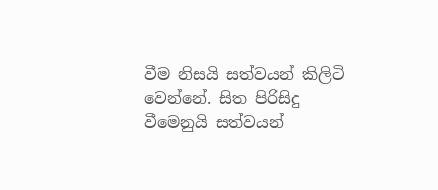වීම නිසයි සත්වයන් කිලිටි වෙන්නේ. සිත පිරිසිදු වීමෙනුයි සත්වයන්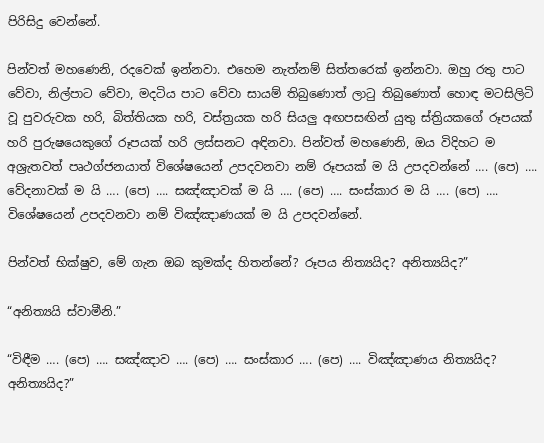පිරිසිදු වෙන්නේ.

පින්වත් මහණෙනි, රදවෙක් ඉන්නවා. එහෙම නැත්නම් සිත්තරෙක් ඉන්නවා. ඔහු රතු පාට වේවා, නිල්පාට වේවා, මදටිය පාට වේවා සායම් තිබුණොත් ලාටු තිබුණොත් හොඳ මටසිලිටි වූ පුවරුවක හරි, බිත්තියක හරි, වස්ත්‍රයක හරි සියලු අඟපසඟින් යුතු ස්ත්‍රියකගේ රූපයක් හරි පුරුෂයෙකුගේ රූපයක් හරි ලස්සනට අඳිනවා. පින්වත් මහණෙනි, ඔය විදිහට ම අශ්‍රැතවත් පෘථග්ජනයාත් විශේෂයෙන් උපදවනවා නම් රූපයක් ම යි උපදවන්නේ …. (පෙ) …. වේදනාවක් ම යි …. (පෙ) …. සඤ්ඤාවක් ම යි …. (පෙ) …. සංස්කාර ම යි …. (පෙ) …. විශේෂයෙන් උපදවනවා නම් විඤ්ඤාණයක් ම යි උපදවන්නේ.

පින්වත් භික්ෂුව, මේ ගැන ඔබ කුමක්ද හිතන්නේ? රූපය නිත්‍යයිද? අනිත්‍යයිද?”

“අනිත්‍යයි ස්වාමීනි.”

“විඳීම …. (පෙ) …. සඤ්ඤාව …. (පෙ) …. සංස්කාර …. (පෙ) …. විඤ්ඤාණය නිත්‍යයිද? අනිත්‍යයිද?”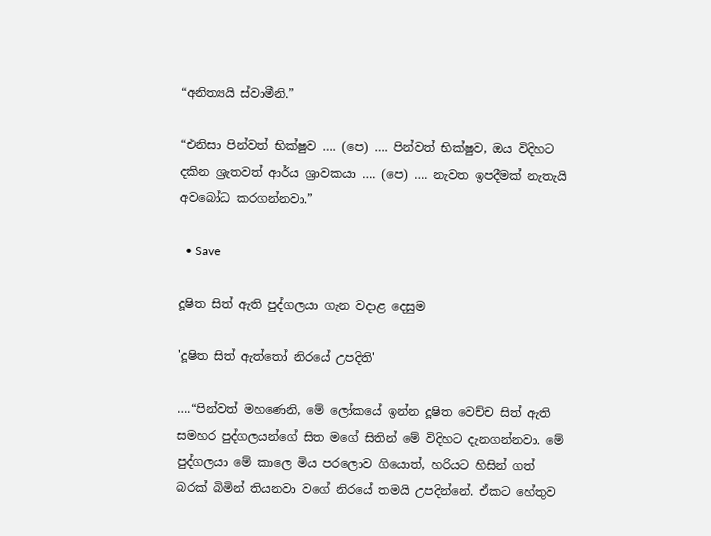“අනිත්‍යයි ස්වාමීනි.”

“එනිසා පින්වත් භික්ෂුව …. (පෙ) …. පින්වත් භික්ෂුව, ඔය විදිහට දකින ශ්‍රැතවත් ආර්ය ශ්‍රාවකයා …. (පෙ) …. නැවත ඉපදීමක් නැතැයි අවබෝධ කරගන්නවා.”

  • Save

දූෂිත සිත් ඇති පුද්ගලයා ගැන වදාළ දෙසුම

'දූෂිත සිත් ඇත්තෝ නිරයේ උපදිති'

….“පින්වත් මහණෙනි, මේ ලෝකයේ ඉන්න දූෂිත වෙච්ච සිත් ඇති සමහර පුද්ගලයන්ගේ සිත මගේ සිතින් මේ විදිහට දැනගන්නවා. මේ පුද්ගලයා මේ කාලෙ මිය පරලොව ගියොත්, හරියට හිසින් ගත් බරක් බිමින් තියනවා වගේ නිරයේ තමයි උපදින්නේ. ඒකට හේතුව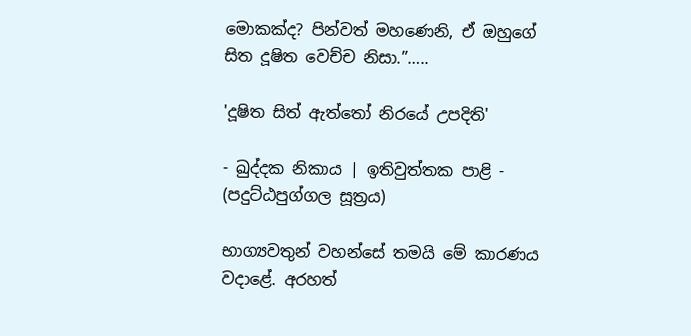මොකක්ද? පින්වත් මහණෙනි, ඒ ඔහුගේ සිත දූෂිත වෙච්ච නිසා.”…..

'දූෂිත සිත් ඇත්තෝ නිරයේ උපදිති'

- ඛුද්දක නිකාය | ඉතිවුත්තක පාළි - (පදුට්ඨපුග්ගල සූත්‍රය)

භාග්‍යවතුන් වහන්සේ තමයි මේ කාරණය වදාළේ. අරහත්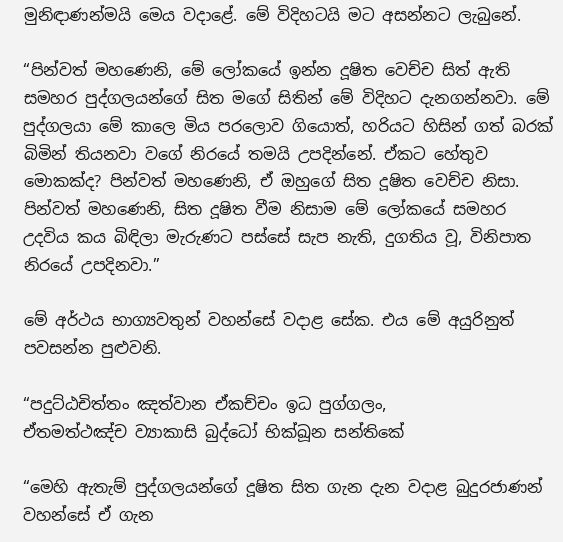මුනිඳාණන්මයි මෙය වදාළේ. මේ විදිහටයි මට අසන්නට ලැබුනේ.

“පින්වත් මහණෙනි, මේ ලෝකයේ ඉන්න දූෂිත වෙච්ච සිත් ඇති සමහර පුද්ගලයන්ගේ සිත මගේ සිතින් මේ විදිහට දැනගන්නවා. මේ පුද්ගලයා මේ කාලෙ මිය පරලොව ගියොත්, හරියට හිසින් ගත් බරක් බිමින් තියනවා වගේ නිරයේ තමයි උපදින්නේ. ඒකට හේතුව මොකක්ද? පින්වත් මහණෙනි, ඒ ඔහුගේ සිත දූෂිත වෙච්ච නිසා. පින්වත් මහණෙනි, සිත දූෂිත වීම නිසාම මේ ලෝකයේ සමහර උදවිය කය බිඳිලා මැරුණට පස්සේ සැප නැති, දුගතිය වූ, විනිපාත නිරයේ උපදිනවා.”

මේ අර්ථය භාග්‍යවතුන් වහන්සේ වදාළ සේක. එය මේ අයුරිනුත් පවසන්න පුළුවනි.

“පදුට්ඨචිත්තං ඤත්වාන ඒකච්චං ඉධ පුග්ගලං,
ඒතමත්ථඤ්ච ව්‍යාකාසි බුද්ධෝ භික්ඛූන සන්තිකේ

“මෙහි ඇතැම් පුද්ගලයන්ගේ දූෂිත සිත ගැන දැන වදාළ බුදුරජාණන් වහන්සේ ඒ ගැන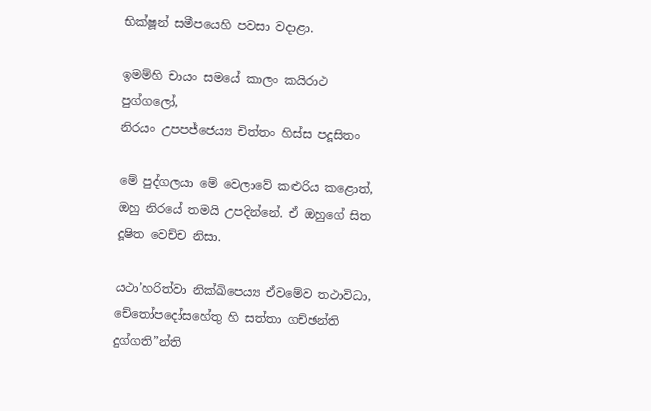භික්ෂූන් සමීපයෙහි පවසා වදාළා.

ඉමම්හි චායං සමයේ කාලං කයිරාථ පුග්ගලෝ,
නිරයං උපපජ්ජෙය්‍ය චිත්තං හිස්ස පදූසිතං

මේ පුද්ගලයා මේ වෙලාවේ කළුරිය කළොත්, ඔහු නිරයේ තමයි උපදින්නේ. ඒ ඔහුගේ සිත දූෂිත වෙච්ච නිසා.

යථා’හරිත්වා නික්ඛිපෙය්‍ය ඒවමේව තථාවිධා,
චේතෝපදෝසහේතු හි සත්තා ගච්ඡන්ති දුග්ගති”න්ති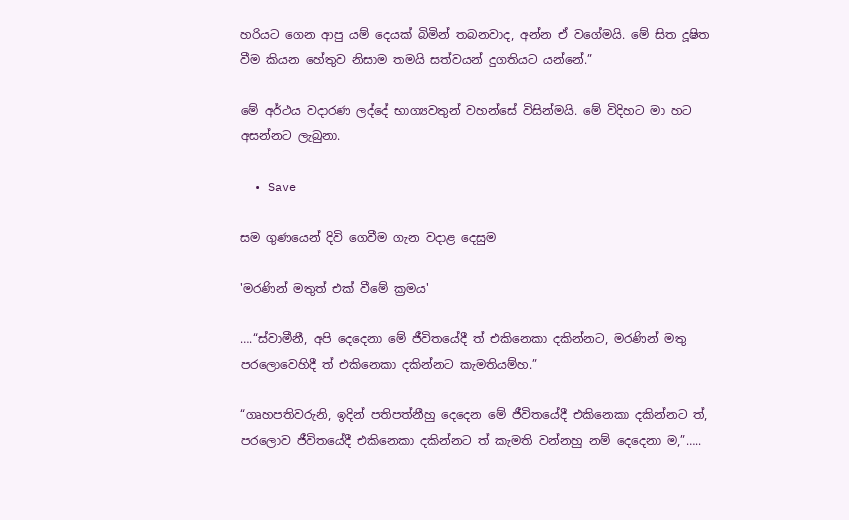හරියට ගෙන ආපු යම් දෙයක් බිමින් තබනවාද, අන්න ඒ වගේමයි. මේ සිත දූෂිත වීම කියන හේතුව නිසාම තමයි සත්වයන් දුගතියට යන්නේ.”

මේ අර්ථය වදාරණ ලද්දේ භාග්‍යවතුන් වහන්සේ විසින්මයි. මේ විදිහට මා හට අසන්නට ලැබුනා.

  • Save

සම ගුණයෙන් දිවි ගෙවීම ගැන වදාළ දෙසුම

'මරණින් මතුත් එක් වීමේ ක්‍රමය'

….“ස්වාමීනී, අපි දෙදෙනා මේ ජීවිතයේදී ත් එකිනෙකා දකින්නට, මරණින් මතු පරලොවෙහිදී ත් එකිනෙකා දකින්නට කැමතියම්හ.”

“ගෘහපතිවරුනි, ඉදින් පතිපත්නීහු දෙදෙන මේ ජීවිතයේදී එකිනෙකා දකින්නට ත්, පරලොව ජීවිතයේදී එකිනෙකා දකින්නට ත් කැමති වන්නහු නම් දෙදෙනා ම,”…..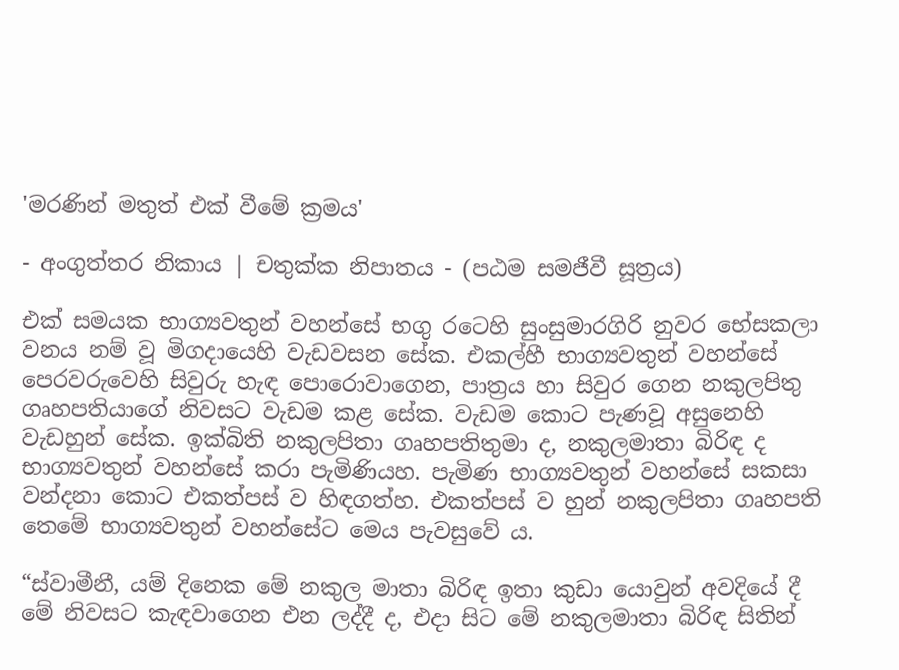'මරණින් මතුත් එක් වීමේ ක්‍රමය'

- අංගුත්තර නිකාය | චතුක්ක නිපාතය - (පඨම සමජීවී සූත්‍රය)

එක් සමයක භාග්‍යවතුන් වහන්සේ භගු රටෙහි සුංසුමාරගිරි නුවර භේසකලා වනය නම් වූ මිගදායෙහි වැඩවසන සේක. එකල්හී භාග්‍යවතුන් වහන්සේ පෙරවරුවෙහි සිවුරු හැඳ පොරොවාගෙන, පාත්‍රය හා සිවුර ගෙන නකුලපිතු ගෘහපතියාගේ නිවසට වැඩම කළ සේක. වැඩම කොට පැණවූ අසුනෙහි වැඩහුන් සේක. ඉක්බිති නකුලපිතා ගෘහපතිතුමා ද, නකුලමාතා බිරිඳ ද භාග්‍යවතුන් වහන්සේ කරා පැමිණියහ. පැමිණ භාග්‍යවතුන් වහන්සේ සකසා වන්දනා කොට එකත්පස් ව හිඳගත්හ. එකත්පස් ව හුන් නකුලපිතා ගෘහපති තෙමේ භාග්‍යවතුන් වහන්සේට මෙය පැවසුවේ ය.

“ස්වාමීනී, යම් දිනෙක මේ නකුල මාතා බිරිඳ ඉතා කුඩා යොවුන් අවදියේ දී මේ නිවසට කැඳවාගෙන එන ලද්දී ද, එදා සිට මේ නකුලමාතා බිරිඳ සිතින්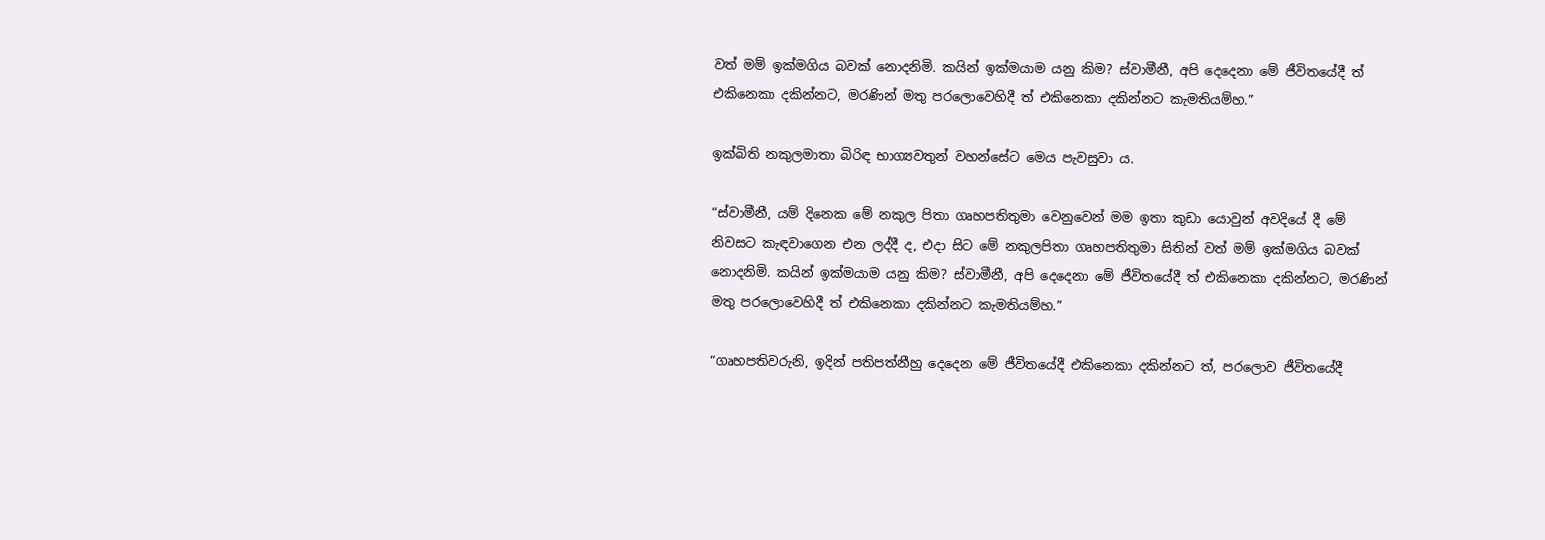වත් මම් ඉක්මගිය බවක් නොදනිමි. කයින් ඉක්මයාම යනු කිම? ස්වාමීනී, අපි දෙදෙනා මේ ජීවිතයේදී ත් එකිනෙකා දකින්නට, මරණින් මතු පරලොවෙහිදී ත් එකිනෙකා දකින්නට කැමතියම්හ.”

ඉක්බිති නකුලමාතා බිරිඳ භාග්‍යවතුන් වහන්සේට මෙය පැවසුවා ය.

“ස්වාමීනී, යම් දිනෙක මේ නකුල පිතා ගෘහපතිතුමා වෙනුවෙන් මම ඉතා කුඩා යොවුන් අවදියේ දී මේ නිවසට කැඳවාගෙන එන ලද්දී ද, එදා සිට මේ නකුලපිතා ගෘහපතිතුමා සිතින් වත් මම් ඉක්මගිය බවක් නොදනිමි. කයින් ඉක්මයාම යනු කිම? ස්වාමීනී, අපි දෙදෙනා මේ ජීවිතයේදී ත් එකිනෙකා දකින්නට, මරණින් මතු පරලොවෙහිදී ත් එකිනෙකා දකින්නට කැමතියම්හ.”

“ගෘහපතිවරුනි, ඉදින් පතිපත්නීහු දෙදෙන මේ ජීවිතයේදී එකිනෙකා දකින්නට ත්, පරලොව ජීවිතයේදී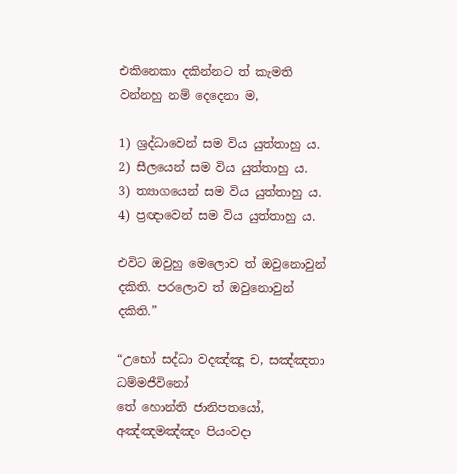එකිනෙකා දකින්නට ත් කැමති වන්නහු නම් දෙදෙනා ම,

1) ශ්‍රද්ධාවෙන් සම විය යුත්තාහු ය.
2) සීලයෙන් සම විය යුත්තාහු ය.
3) ත්‍යාගයෙන් සම විය යුත්තාහු ය.
4) ප්‍රඥාවෙන් සම විය යුත්තාහු ය.

එවිට ඔවුහු මෙලොව ත් ඔවුනොවුන් දකිති. පරලොව ත් ඔවුනොවුන් දකිති.”

“උභෝ සද්ධා වදඤ්ඤූ ච, සඤ්ඤතා ධම්මජීවිනෝ
තේ හොන්ති ජානිපතයෝ, අඤ්ඤමඤ්ඤං පියංවදා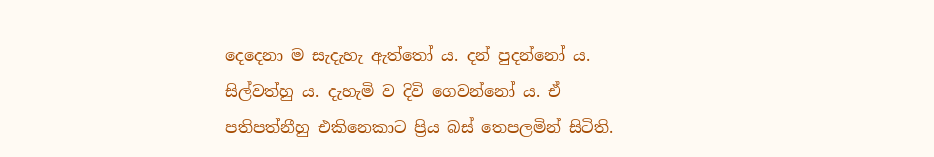දෙදෙනා ම සැදැහැ ඇත්තෝ ය. දන් පුදන්නෝ ය. සිල්වත්හු ය. දැහැමි ව දිවි ගෙවන්නෝ ය. ඒ පතිපත්නීහු එකිනෙකාට ප්‍රිය බස් තෙපලමින් සිටිති.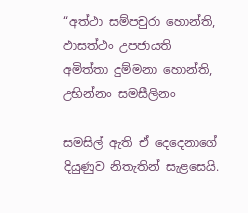“අත්ථා සම්පචුරා හොන්ති, ඵාසත්ථං උපජායති
අමිත්තා දුම්මනා හොන්ති, උභින්නං සමසීලිනං

සමසිල් ඇති ඒ දෙදෙනාගේ දියුණුව නිතැතින් සැළසෙයි.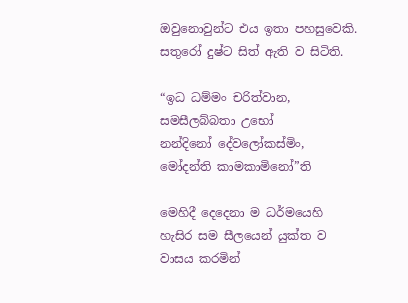ඔවුනොවුන්ට එය ඉතා පහසුවෙකි. සතුරෝ දුෂ්ට සිත් ඇති ව සිටිති.

“ඉධ ධම්මං චරිත්වාන, සමසීලබ්බතා උභෝ
නන්දිනෝ දේවලෝකස්මිං, මෝදන්ති කාමකාමිනෝ”ති

මෙහිදී දෙදෙනා ම ධර්මයෙහි හැසිර සම සීලයෙන් යුක්ත ව වාසය කරමින්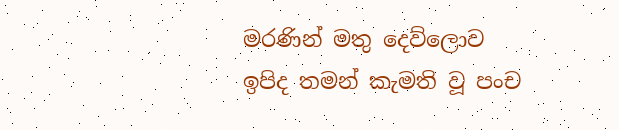මරණින් මතු දෙව්ලොව ඉපිද තමන් කැමති වූ පංච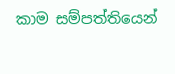කාම සම්පත්තියෙන්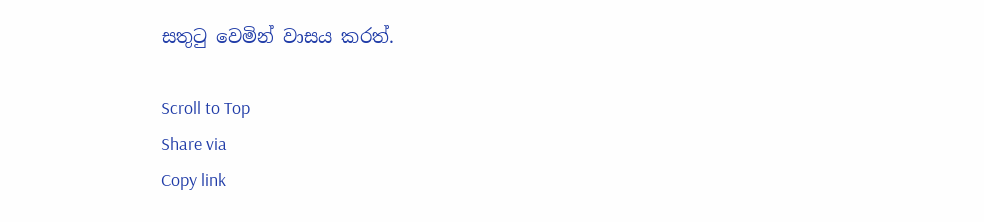සතුටු වෙමින් වාසය කරත්.

Scroll to Top
Share via
Copy link